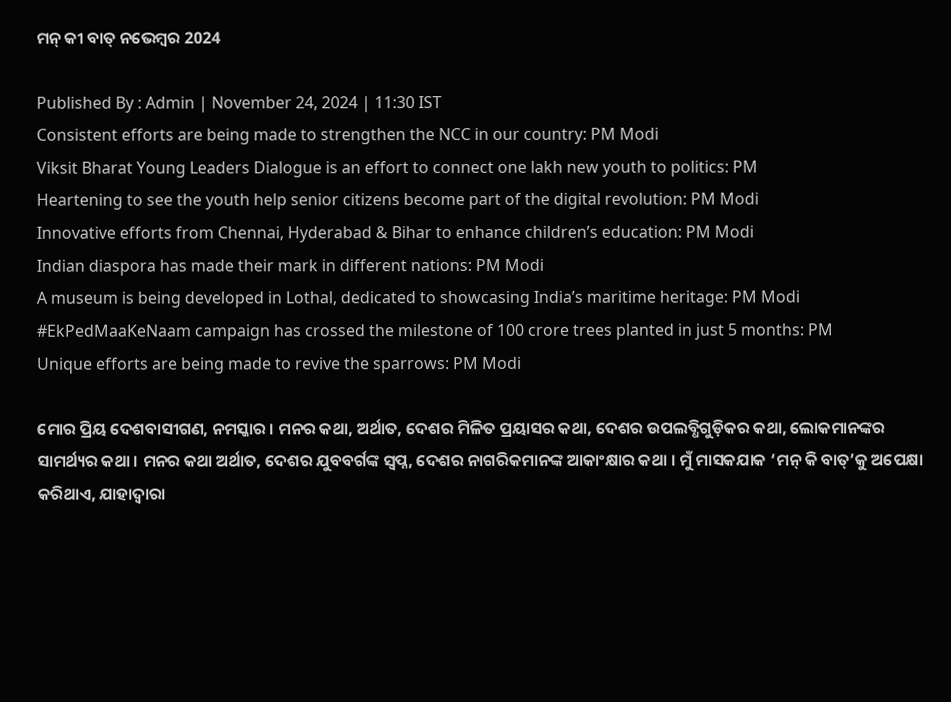ମନ୍ କୀ ବାତ୍ ନଭେମ୍ବର 2024

Published By : Admin | November 24, 2024 | 11:30 IST
Consistent efforts are being made to strengthen the NCC in our country: PM Modi
Viksit Bharat Young Leaders Dialogue is an effort to connect one lakh new youth to politics: PM
Heartening to see the youth help senior citizens become part of the digital revolution: PM Modi
Innovative efforts from Chennai, Hyderabad & Bihar to enhance children’s education: PM Modi
Indian diaspora has made their mark in different nations: PM Modi
A museum is being developed in Lothal, dedicated to showcasing India’s maritime heritage: PM Modi
#EkPedMaaKeNaam campaign has crossed the milestone of 100 crore trees planted in just 5 months: PM
Unique efforts are being made to revive the sparrows: PM Modi

ମୋର ପ୍ରିୟ ଦେଶବାସୀଗଣ, ନମସ୍କାର । ମନର କଥା, ଅର୍ଥାତ, ଦେଶର ମିଳିତ ପ୍ରୟାସର କଥା, ଦେଶର ଉପଲବ୍ଧିଗୁଡ଼ିକର କଥା, ଲୋକମାନଙ୍କର ସାମର୍ଥ୍ୟର କଥା । ମନର କଥା ଅର୍ଥାତ, ଦେଶର ଯୁବବର୍ଗଙ୍କ ସ୍ୱପ୍ନ, ଦେଶର ନାଗରିକମାନଙ୍କ ଆକାଂକ୍ଷାର କଥା । ମୁଁ ମାସକଯାକ ‘ମନ୍ କି ବାତ୍’କୁ ଅପେକ୍ଷା କରିଥାଏ, ଯାହାଦ୍ୱାରା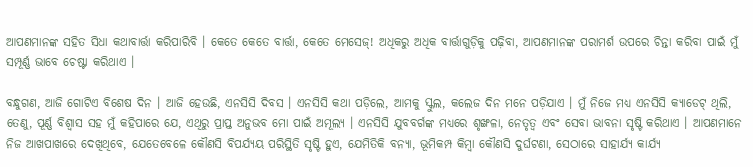ଆପଣମାନଙ୍କ ସହିତ ସିଧା କଥାବାର୍ତ୍ତା କରିପାରିବି । କେତେ କେତେ ବାର୍ତ୍ତା, କେତେ ମେସେଜ୍! ଅଧିକରୁ ଅଧିକ ବାର୍ତ୍ତାଗୁଡ଼ିକୁ ପଢ଼ିବା, ଆପଣମାନଙ୍କ ପରାମର୍ଶ ଉପରେ ଚିନ୍ତା କରିବା ପାଇଁ ମୁଁ ସମ୍ପୂର୍ଣ୍ଣ ଭାବେ ଚେଷ୍ଟା କରିଥାଏ ।

ବନ୍ଧୁଗଣ, ଆଜି ଗୋଟିଏ ବିଶେଷ ଦିନ । ଆଜି ହେଉଛି, ଏନସିସି ଦିବସ । ଏନସିସି କଥା ପଡ଼ିଲେ, ଆମକୁ ସ୍କୁଲ, କଲେଜ ଦିନ ମନେ ପଡ଼ିଯାଏ । ମୁଁ ନିଜେ ମଧ୍ୟ ଏନସିସି କ୍ୟାଡେଟ୍ ଥିଲି, ତେଣୁ, ପୂର୍ଣ୍ଣ ବିଶ୍ୱାସ ସହ ମୁଁ କହିପାରେ ଯେ, ଏଥିରୁ ପ୍ରାପ୍ତ ଅନୁଭବ ମୋ ପାଇଁ ଅମୂଲ୍ୟ । ଏନସିସି ଯୁବବର୍ଗଙ୍କ ମଧ୍ୟରେ ଶୃଙ୍ଖଳା, ନେତୃତ୍ୱ ଏବଂ ସେବା ଭାବନା ସୃଷ୍ଟି କରିଥାଏ । ଆପଣମାନେ ନିଜ ଆଖପାଖରେ ଦେଖିଥିବେ, ଯେତେବେଳେ କୌଣସି ବିପର୍ଯ୍ୟୟ ପରିସ୍ଥିତି ସୃଷ୍ଟି ହୁଏ, ଯେମିତିକି ବନ୍ୟା, ଭୂମିକମ୍ପ କିମ୍ବା କୌଣସି ଦୁର୍ଘଟଣା, ସେଠାରେ ସାହାର୍ଯ୍ୟ କାର୍ଯ୍ୟ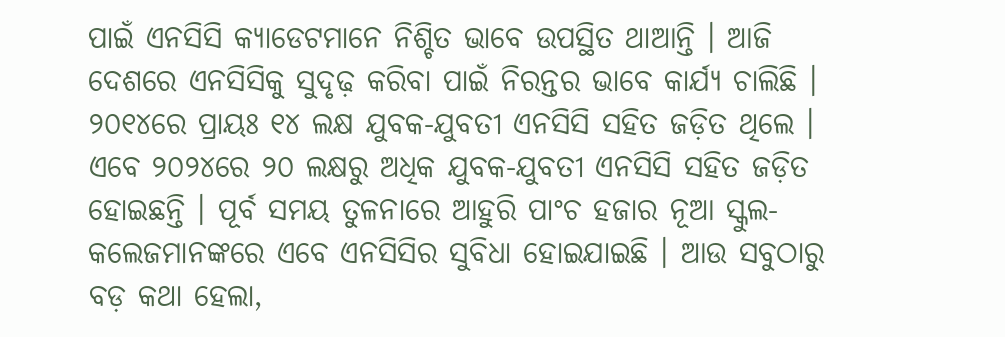ପାଇଁ ଏନସିସି କ୍ୟାଡେଟମାନେ ନିଶ୍ଚିତ ଭାବେ ଉପସ୍ଥିତ ଥାଆନ୍ତି । ଆଜି ଦେଶରେ ଏନସିସିକୁ ସୁଦୃଢ଼ କରିବା ପାଇଁ ନିରନ୍ତର ଭାବେ କାର୍ଯ୍ୟ ଚାଲିଛି । ୨୦୧୪ରେ ପ୍ରାୟଃ ୧୪ ଲକ୍ଷ ଯୁବକ-ଯୁବତୀ ଏନସିସି ସହିତ ଜଡ଼ିତ ଥିଲେ । ଏବେ ୨୦୨୪ରେ ୨୦ ଲକ୍ଷରୁ ଅଧିକ ଯୁବକ-ଯୁବତୀ ଏନସିସି ସହିତ ଜଡ଼ିତ ହୋଇଛନ୍ତି । ପୂର୍ବ ସମୟ ତୁଳନାରେ ଆହୁରି ପାଂଚ ହଜାର ନୂଆ ସ୍କୁଲ-କଲେଜମାନଙ୍କରେ ଏବେ ଏନସିସିର ସୁବିଧା ହୋଇଯାଇଛି । ଆଉ ସବୁଠାରୁ ବଡ଼ କଥା ହେଲା,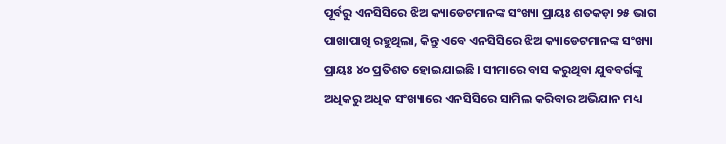ପୂର୍ବରୁ ଏନସିସିରେ ଝିଅ କ୍ୟାଡେଟମାନଙ୍କ ସଂଖ୍ୟା ପ୍ରାୟଃ ଶତକଡ଼ା ୨୫ ଭାଗ ପାଖାପାଖି ରହୁଥିଲା, କିନ୍ତୁ ଏବେ ଏନସିସିରେ ଝିଅ କ୍ୟାଡେଟମାନଙ୍କ ସଂଖ୍ୟା ପ୍ରାୟଃ ୪୦ ପ୍ରତିଶତ ହୋଇଯାଇଛି । ସୀମାରେ ବାସ କରୁଥିବା ଯୁବବର୍ଗଙ୍କୁ ଅଧିକରୁ ଅଧିକ ସଂଖ୍ୟାରେ ଏନସିସିରେ ସାମିଲ କରିବାର ଅଭିଯାନ ମଧ୍ୟ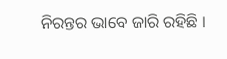ନିରନ୍ତର ଭାବେ ଜାରି ରହିଛି ।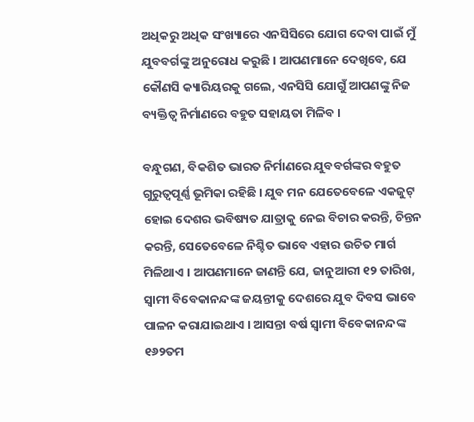ଅଧିକରୁ ଅଧିକ ସଂଖ୍ୟାରେ ଏନସିସିରେ ଯୋଗ ଦେବା ପାଇଁ ମୁଁ ଯୁବବର୍ଗଙ୍କୁ ଅନୁରୋଧ କରୁଛି । ଆପଣମାନେ ଦେଖିବେ, ଯେ କୌଣସି କ୍ୟାରିୟରକୁ ଗଲେ, ଏନସିସି ଯୋଗୁଁ ଆପଣଙ୍କୁ ନିଜ ବ୍ୟକ୍ତିତ୍ୱ ନିର୍ମାଣରେ ବହୁତ ସହାୟତା ମିଳିବ ।

ବନ୍ଧୁଗଣ, ବିକଶିତ ଭାରତ ନିର୍ମାଣରେ ଯୁବବର୍ଗଙ୍କର ବହୁତ ଗୁରୁତ୍ୱପୂର୍ଣ୍ଣ ଭୂମିକା ରହିଛି । ଯୁବ ମନ ଯେତେବେଳେ ଏକଜୁଟ୍ ହୋଇ ଦେଶର ଭବିଷ୍ୟତ ଯାତ୍ରାକୁ ନେଇ ବିଚାର କରନ୍ତି, ଚିନ୍ତନ କରନ୍ତି, ସେତେବେଳେ ନିଶ୍ଚିତ ଭାବେ ଏହାର ଉଚିତ ମାର୍ଗ ମିଳିଥାଏ । ଆପଣମାନେ ଜାଣନ୍ତି ଯେ, ଜାନୁଆରୀ ୧୨ ତାରିଖ, ସ୍ୱାମୀ ବିବେକାନନ୍ଦଙ୍କ ଜୟନ୍ତୀକୁ ଦେଶରେ ଯୁବ ଦିବସ ଭାବେ ପାଳନ କରାଯାଇଥାଏ । ଆସନ୍ତା ବର୍ଷ ସ୍ୱାମୀ ବିବେକାନନ୍ଦଙ୍କ ୧୬୨ତମ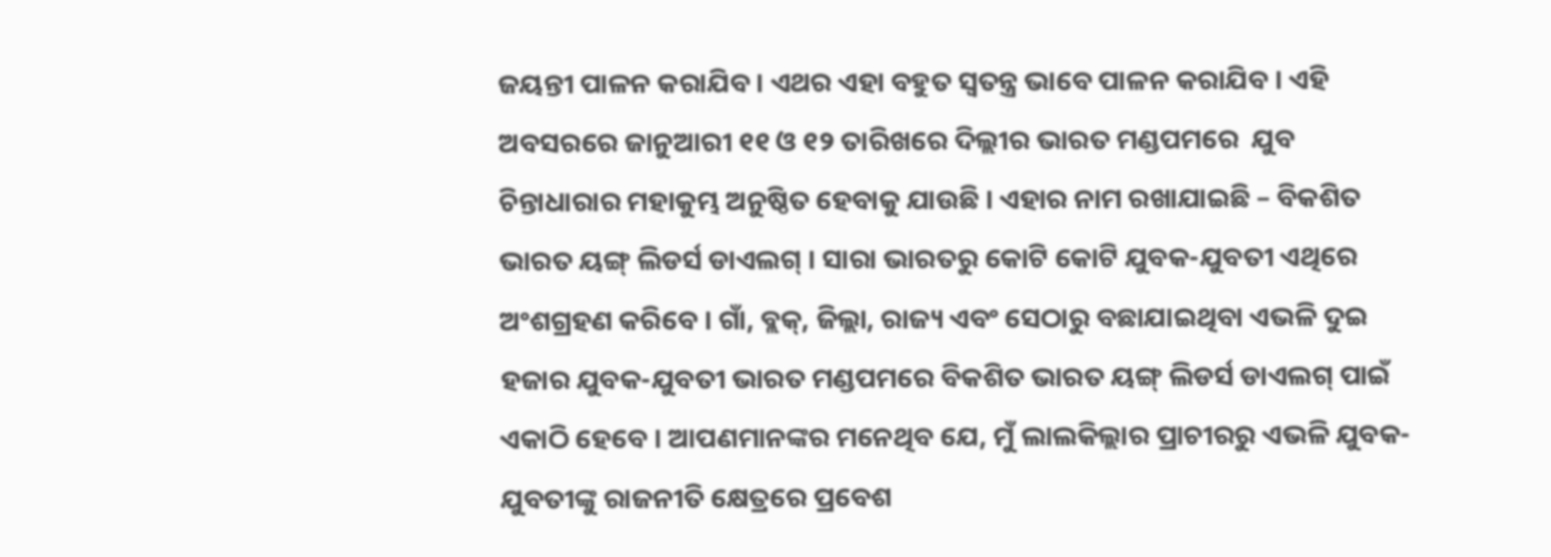ଜୟନ୍ତୀ ପାଳନ କରାଯିବ । ଏଥର ଏହା ବହୁତ ସ୍ୱତନ୍ତ୍ର ଭାବେ ପାଳନ କରାଯିବ । ଏହି ଅବସରରେ ଜାନୁଆରୀ ୧୧ ଓ ୧୨ ତାରିଖରେ ଦିଲ୍ଲୀର ଭାରତ ମଣ୍ଡପମରେ  ଯୁବ ଚିନ୍ତାଧାରାର ମହାକୁମ୍ଭ ଅନୁଷ୍ଠିତ ହେବାକୁ ଯାଉଛି । ଏହାର ନାମ ରଖାଯାଇଛି – ବିକଶିତ ଭାରତ ୟଙ୍ଗ୍ ଲିଡର୍ସ ଡାଏଲଗ୍ । ସାରା ଭାରତରୁ କୋଟି କୋଟି ଯୁବକ-ଯୁବତୀ ଏଥିରେ ଅଂଶଗ୍ରହଣ କରିବେ । ଗାଁ, ବ୍ଲକ୍, ଜିଲ୍ଲା, ରାଜ୍ୟ ଏବଂ ସେଠାରୁ ବଛାଯାଇଥିବା ଏଭଳି ଦୁଇ ହଜାର ଯୁବକ-ଯୁବତୀ ଭାରତ ମଣ୍ଡପମରେ ବିକଶିତ ଭାରତ ୟଙ୍ଗ୍ ଲିଡର୍ସ ଡାଏଲଗ୍ ପାଇଁ ଏକାଠି ହେବେ । ଆପଣମାନଙ୍କର ମନେଥିବ ଯେ, ମୁଁ ଲାଲକିଲ୍ଲାର ପ୍ରାଚୀରରୁ ଏଭଳି ଯୁବକ-ଯୁବତୀଙ୍କୁ ରାଜନୀତି କ୍ଷେତ୍ରରେ ପ୍ରବେଶ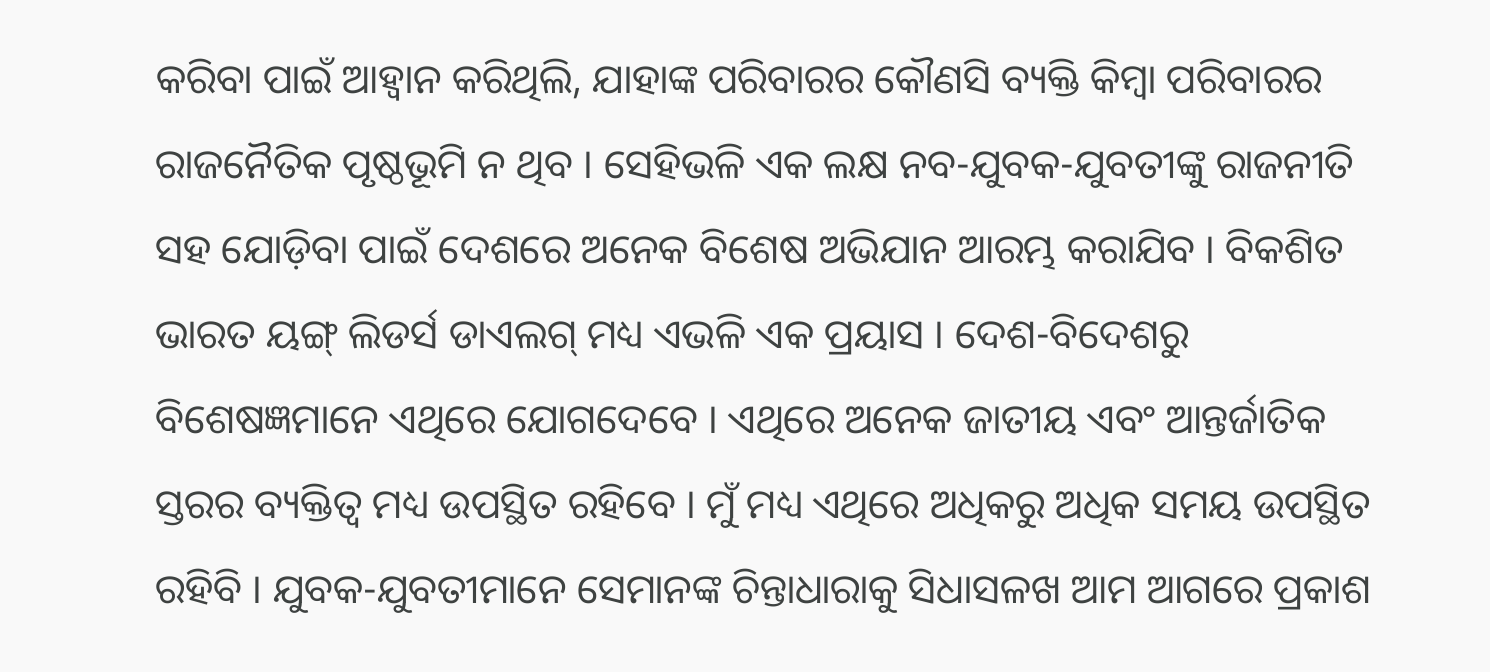କରିବା ପାଇଁ ଆହ୍ୱାନ କରିଥିଲି, ଯାହାଙ୍କ ପରିବାରର କୌଣସି ବ୍ୟକ୍ତି କିମ୍ବା ପରିବାରର ରାଜନୈତିକ ପୃଷ୍ଠଭୂମି ନ ଥିବ । ସେହିଭଳି ଏକ ଲକ୍ଷ ନବ-ଯୁବକ-ଯୁବତୀଙ୍କୁ ରାଜନୀତି ସହ ଯୋଡ଼ିବା ପାଇଁ ଦେଶରେ ଅନେକ ବିଶେଷ ଅଭିଯାନ ଆରମ୍ଭ କରାଯିବ । ବିକଶିତ ଭାରତ ୟଙ୍ଗ୍ ଲିଡର୍ସ ଡାଏଲଗ୍ ମଧ୍ୟ ଏଭଳି ଏକ ପ୍ରୟାସ । ଦେଶ-ବିଦେଶରୁ ବିଶେଷଜ୍ଞମାନେ ଏଥିରେ ଯୋଗଦେବେ । ଏଥିରେ ଅନେକ ଜାତୀୟ ଏବଂ ଆନ୍ତର୍ଜାତିକ ସ୍ତରର ବ୍ୟକ୍ତିତ୍ୱ ମଧ୍ୟ ଉପସ୍ଥିତ ରହିବେ । ମୁଁ ମଧ୍ୟ ଏଥିରେ ଅଧିକରୁ ଅଧିକ ସମୟ ଉପସ୍ଥିତ ରହିବି । ଯୁବକ-ଯୁବତୀମାନେ ସେମାନଙ୍କ ଚିନ୍ତାଧାରାକୁ ସିଧାସଳଖ ଆମ ଆଗରେ ପ୍ରକାଶ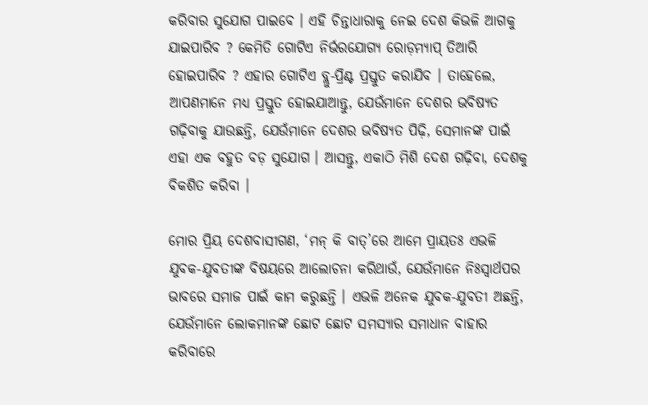କରିବାର ସୁଯୋଗ ପାଇବେ । ଏହି ଚିନ୍ତାଧାରାକୁ ନେଇ ଦେଶ କିଭଳି ଆଗକୁ ଯାଇପାରିବ ? କେମିତି ଗୋଟିଏ ନିର୍ଭରଯୋଗ୍ୟ ରୋଡ଼ମ୍ୟାପ୍ ତିଆରି ହୋଇପାରିବ ? ଏହାର ଗୋଟିଏ ବ୍ଲୁ-ପ୍ରିଣ୍ଟ ପ୍ରସ୍ତୁତ କରାଯିବ । ତାହେଲେ, ଆପଣମାନେ ମଧ୍ୟ ପ୍ରସ୍ତୁତ ହୋଇଯାଆନ୍ତୁ, ଯେଉଁମାନେ ଦେଶର ଭବିଷ୍ୟତ ଗଢ଼ିବାକୁ ଯାଉଛନ୍ତି, ଯେଉଁମାନେ ଦେଶର ଭବିଷ୍ୟତ ପିଢ଼ି, ସେମାନଙ୍କ ପାଇଁ ଏହା ଏକ ବହୁତ ବଡ଼ ସୁଯୋଗ । ଆସନ୍ତୁ, ଏକାଠି ମିଶି ଦେଶ ଗଢ଼ିବା, ଦେଶକୁ ବିକଶିତ କରିବା ।

ମୋର ପ୍ରିୟ ଦେଶବାସୀଗଣ, ‘ମନ୍ କି ବାତ୍’ରେ ଆମେ ପ୍ରାୟତଃ ଏଭଳି ଯୁବକ-ଯୁବତୀଙ୍କ ବିଷୟରେ ଆଲୋଚନା କରିଥାଉଁ, ଯେଉଁମାନେ ନିଃସ୍ୱାର୍ଥପର ଭାବରେ ସମାଜ ପାଇଁ କାମ କରୁଛନ୍ତି । ଏଭଳି ଅନେକ ଯୁବକ-ଯୁବତୀ ଅଛନ୍ତି, ଯେଉଁମାନେ ଲୋକମାନଙ୍କ ଛୋଟ ଛୋଟ ସମସ୍ୟାର ସମାଧାନ ବାହାର କରିବାରେ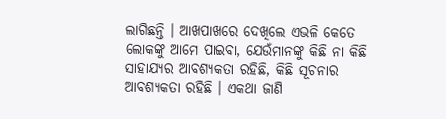ଲାଗିଛନ୍ତି । ଆଖପାଖରେ ଦେଖିଲେ ଏଭଳି କେତେ ଲୋକଙ୍କୁ ଆମେ ପାଇବା, ଯେଉଁମାନଙ୍କୁ କିଛି ନା କିଛି ସାହାଯ୍ୟର ଆବଶ୍ୟକତା ରହିଛି, କିଛି ସୂଚନାର ଆବଶ୍ୟକତା ରହିଛି । ଏକଥା ଜାଣି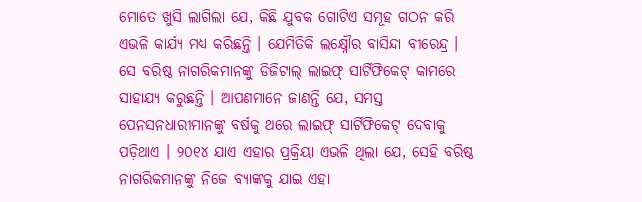ମୋତେ ଖୁସି ଲାଗିଲା ଯେ, କିଛି ଯୁବକ ଗୋଟିଏ ସମୂହ ଗଠନ କରି ଏଭଳି କାର୍ଯ୍ୟ ମଧ୍ୟ କରିଛନ୍ତି । ଯେମିତିକି ଲକ୍ଷ୍ନୌର ବାସିନ୍ଦା ବୀରେନ୍ଦ୍ର । ସେ ବରିଷ୍ଠ ନାଗରିକମାନଙ୍କୁ ଡିଜିଟାଲ୍ ଲାଇଫ୍ ସାର୍ଟିଫିକେଟ୍ କାମରେ ସାହାଯ୍ୟ କରୁଛନ୍ତି । ଆପଣମାନେ ଜାଣନ୍ତି ଯେ, ସମସ୍ତ ପେନସନଧାରୀମାନଙ୍କୁ ବର୍ଷକୁ ଥରେ ଲାଇଫ୍ ସାର୍ଟିଫିକେଟ୍ ଦେବାକୁ ପଡ଼ିଥାଏ । ୨୦୧୪ ଯାଏ ଏହାର ପ୍ରକ୍ରିୟା ଏଭଳି ଥିଲା ଯେ, ସେହି ବରିଷ୍ଠ ନାଗରିକମାନଙ୍କୁ ନିଜେ ବ୍ୟାଙ୍କକୁ ଯାଇ ଏହା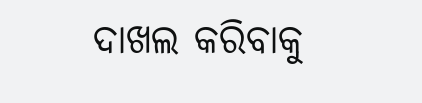ଦାଖଲ କରିବାକୁ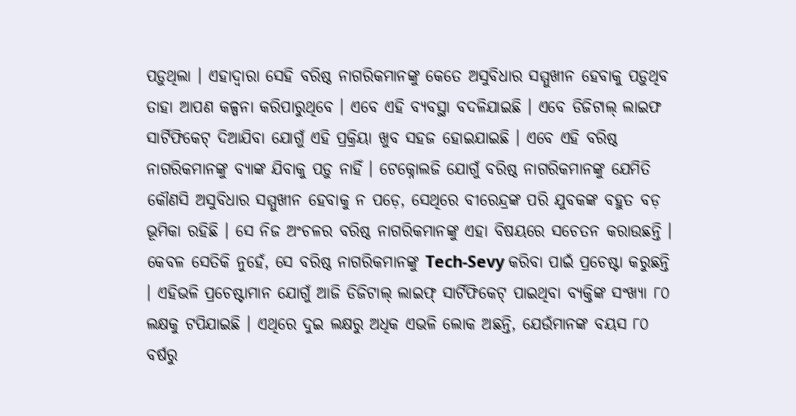ପଡ଼ୁଥିଲା । ଏହାଦ୍ୱାରା ସେହି ବରିଷ୍ଠ ନାଗରିକମାନଙ୍କୁ କେତେ ଅସୁବିଧାର ସମ୍ମୁଖୀନ ହେବାକୁ ପଡ଼ୁଥିବ ତାହା ଆପଣ କଳ୍ପନା କରିପାରୁଥିବେ । ଏବେ ଏହି ବ୍ୟବସ୍ଥା ବଦଳିଯାଇଛି । ଏବେ ଡିଜିଟାଲ୍ ଲାଇଫ ସାର୍ଟିଫିକେଟ୍ ଦିଆଯିବା ଯୋଗୁଁ ଏହି ପ୍ରକ୍ରିୟା ଖୁବ ସହଜ ହୋଇଯାଇଛି । ଏବେ ଏହି ବରିଷ୍ଠ ନାଗରିକମାନଙ୍କୁ ବ୍ୟାଙ୍କ ଯିବାକୁ ପଡ଼ୁ ନାହିଁ । ଟେକ୍ନୋଲଜି ଯୋଗୁଁ ବରିଷ୍ଠ ନାଗରିକମାନଙ୍କୁ ଯେମିତି କୌଣସି ଅସୁବିଧାର ସମ୍ମୁଖୀନ ହେବାକୁ ନ ପଡ଼େ, ସେଥିରେ ବୀରେନ୍ଦ୍ରଙ୍କ ପରି ଯୁବକଙ୍କ ବହୁତ ବଡ଼ ଭୂମିକା ରହିଛି । ସେ ନିଜ ଅଂଚଳର ବରିଷ୍ଠ ନାଗରିକମାନଙ୍କୁ ଏହା ବିଷୟରେ ସଚେତନ କରାଉଛନ୍ତି । କେବଳ ସେତିକି ନୁହେଁ, ସେ ବରିଷ୍ଠ ନାଗରିକମାନଙ୍କୁ Tech-Sevy କରିବା ପାଇଁ ପ୍ରଚେଷ୍ଟା କରୁଛନ୍ତି । ଏହିଭଳି ପ୍ରଚେଷ୍ଟାମାନ ଯୋଗୁଁ ଆଜି ଡିଜିଟାଲ୍ ଲାଇଫ୍ ସାର୍ଟିଫିକେଟ୍ ପାଇଥିବା ବ୍ୟକ୍ତିଙ୍କ ସଂଖ୍ୟା ୮୦ ଲକ୍ଷକୁ ଟପିଯାଇଛି । ଏଥିରେ ଦୁଇ ଲକ୍ଷରୁ ଅଧିକ ଏଭଳି ଲୋକ ଅଛନ୍ତି, ଯେଉଁମାନଙ୍କ ବୟସ ୮୦ ବର୍ଷରୁ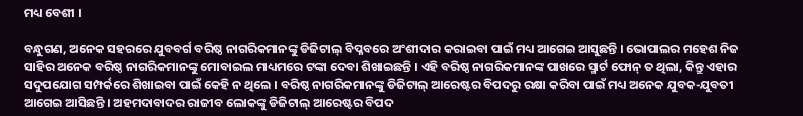ମଧ୍ୟ ବେଶୀ ।

ବନ୍ଧୁଗଣ, ଅନେକ ସହରରେ ଯୁବବର୍ଗ ବରିଷ୍ଠ ନାଗରିକମାନଙ୍କୁ ଡିଜିଟାଲ୍ ବିପ୍ଳବରେ ଅଂଶୀଦାର କରାଇବା ପାଇଁ ମଧ୍ୟ ଆଗେଇ ଆସୁଛନ୍ତି । ଭୋପାଲର ମହେଶ ନିଜ ସାହିର ଅନେକ ବରିଷ୍ଠ ନାଗରିକମାନଙ୍କୁ ମୋବାଇଲ ମାଧ୍ୟମରେ ଟଙ୍କା ଦେବା ଶିଖାଇଛନ୍ତି । ଏହି ବରିଷ୍ଠ ନାଗରିକମାନଙ୍କ ପାଖରେ ସ୍ମାର୍ଟ ଫୋନ୍ ତ ଥିଲା, କିନ୍ତୁ ଏହାର ସଦୁପଯୋଗ ସମ୍ପର୍କରେ ଶିଖାଇବା ପାଇଁ କେହି ନ ଥିଲେ । ବରିଷ୍ଠ ନାଗରିକମାନଙ୍କୁ ଡିଜିଟାଲ୍ ଆରେଷ୍ଟର ବିପଦରୁ ରକ୍ଷା କରିବା ପାଇଁ ମଧ୍ୟ ଅନେକ ଯୁବକ-ଯୁବତୀ ଆଗେଇ ଆସିଛନ୍ତି । ଅହମଦାବାଦର ରାଜୀବ ଲୋକଙ୍କୁ ଡିଜିଟାଲ୍ ଆରେଷ୍ଟର ବିପଦ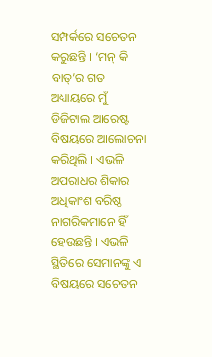ସମ୍ପର୍କରେ ସଚେତନ କରୁଛନ୍ତି । ‘ମନ୍ କି ବାତ୍’ର ଗତ ଅଧ୍ୟାୟରେ ମୁଁ ଡିଜିଟାଲ ଆରେଷ୍ଟ ବିଷୟରେ ଆଲୋଚନା କରିଥିଲି । ଏଭଳି ଅପରାଧର ଶିକାର ଅଧିକାଂଶ ବରିଷ୍ଠ ନାଗରିକମାନେ ହିଁ ହେଉଛନ୍ତି । ଏଭଳି ସ୍ଥିତିରେ ସେମାନଙ୍କୁ ଏ ବିଷୟରେ ସଚେତନ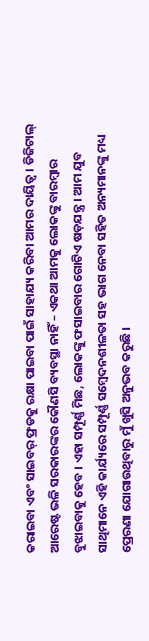କରାଇବା ଏବଂ ସାଇବର୍ ଫ୍ରଡକୁ ରକ୍ଷା ପାଇବା ପାଇଁ ସାହାଯ୍ୟ କରିବା ଆମର ଦାୟିତ୍ୱ । ଡିଜିଟାଲ୍ ଆରେଷ୍ଟ ଭଳି ସରକାରଙ୍କର କୌଣସି ବ୍ୟବସ୍ଥା ନାହିଁ – ଏକଥା ଆମକୁ ଲୋକଙ୍କୁ ବାରମ୍ବାର ବୁଝାଇବାକୁ ହେବ । ଏହା ସମ୍ପୂର୍ଣ୍ଣ ମିଛ, ଲୋକଙ୍କୁ ଫସାଇବାର ଗୋଟିଏ ଷଡ଼ଯନ୍ତ୍ର । ଆମ ଯୁବ ସାଥିମାନେ ଏହି କାର୍ଯ୍ୟରେ ସମ୍ପୂର୍ଣ୍ଣ ସମ୍ବେଦନଶୀଳତା ସହ ଭାଗ ନେବା ସହିତ ଅନ୍ୟମାନଙ୍କୁ ମଧ୍ୟ ପ୍ରେରଣା ଯୋଗାଉଥିବାରୁ ମୁଁ ଖୁସି ଅନୁଭବ କରୁଛି ।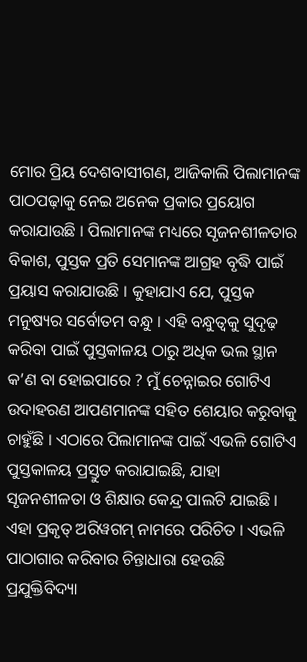ମୋର ପ୍ରିୟ ଦେଶବାସୀଗଣ, ଆଜିକାଲି ପିଲାମାନଙ୍କ ପାଠପଢ଼ାକୁ ନେଇ ଅନେକ ପ୍ରକାର ପ୍ରୟୋଗ କରାଯାଉଛି । ପିଲାମାନଙ୍କ ମଧ୍ୟରେ ସୃଜନଶୀଳତାର ବିକାଶ, ପୁସ୍ତକ ପ୍ରତି ସେମାନଙ୍କ ଆଗ୍ରହ ବୃଦ୍ଧି ପାଇଁ ପ୍ରୟାସ କରାଯାଉଛି । କୁହାଯାଏ ଯେ, ପୁସ୍ତକ ମନୁଷ୍ୟର ସର୍ବୋତମ ବନ୍ଧୁ । ଏହି ବନ୍ଧୁତ୍ୱକୁ ସୁଦୃଢ଼ କରିବା ପାଇଁ ପୁସ୍ତକାଳୟ ଠାରୁ ଅଧିକ ଭଲ ସ୍ଥାନ କ’ଣ ବା ହୋଇପାରେ ? ମୁଁ ଚେନ୍ନାଇର ଗୋଟିଏ ଉଦାହରଣ ଆପଣମାନଙ୍କ ସହିତ ଶେୟାର କରୁବାକୁ ଚାହୁଁଛି । ଏଠାରେ ପିଲାମାନଙ୍କ ପାଇଁ ଏଭଳି ଗୋଟିଏ ପୁସ୍ତକାଳୟ ପ୍ରସ୍ତୁତ କରାଯାଇଛି, ଯାହା ସୃଜନଶୀଳତା ଓ ଶିକ୍ଷାର କେନ୍ଦ୍ର ପାଲଟି ଯାଇଛି । ଏହା ପ୍ରକୃତ୍ ଅରିୱଗମ୍ ନାମରେ ପରିଚିତ । ଏଭଳି ପାଠାଗାର କରିବାର ଚିନ୍ତାଧାରା ହେଉଛି ପ୍ରଯୁକ୍ତିବିଦ୍ୟା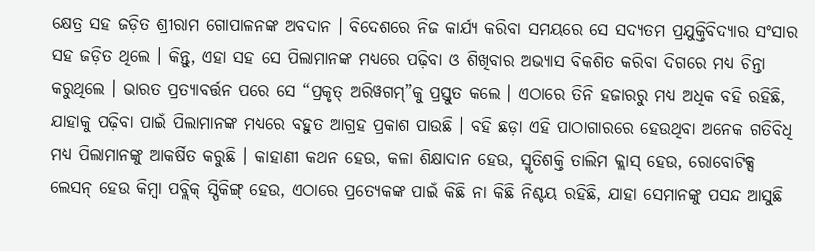କ୍ଷେତ୍ର ସହ ଜଡ଼ିତ ଶ୍ରୀରାମ ଗୋପାଳନଙ୍କ ଅବଦାନ । ବିଦେଶରେ ନିଜ କାର୍ଯ୍ୟ କରିବା ସମୟରେ ସେ ସଦ୍ୟତମ ପ୍ରଯୁକ୍ତିବିଦ୍ୟାର ସଂସାର ସହ ଜଡ଼ିତ ଥିଲେ । କିନ୍ତୁ, ଏହା ସହ ସେ ପିଲାମାନଙ୍କ ମଧ୍ୟରେ ପଢ଼ିବା ଓ ଶିଖିବାର ଅଭ୍ୟାସ ବିକଶିତ କରିବା ଦିଗରେ ମଧ୍ୟ ଚିନ୍ତା କରୁଥିଲେ । ଭାରତ ପ୍ରତ୍ୟାବର୍ତ୍ତନ ପରେ ସେ “ପ୍ରକୃତ୍ ଅରିୱଗମ୍”କୁ ପ୍ରସ୍ତୁତ କଲେ । ଏଠାରେ ତିନି ହଜାରରୁ ମଧ୍ୟ ଅଧିକ ବହି ରହିଛି, ଯାହାକୁ ପଢ଼ିବା ପାଇଁ ପିଲାମାନଙ୍କ ମଧ୍ୟରେ ବହୁତ ଆଗ୍ରହ ପ୍ରକାଶ ପାଉଛି । ବହି ଛଡ଼ା ଏହି ପାଠାଗାରରେ ହେଉଥିବା ଅନେକ ଗତିବିଧି ମଧ୍ୟ ପିଲାମାନଙ୍କୁ ଆକର୍ଷିତ କରୁଛି । କାହାଣୀ କଥନ ହେଉ, କଳା ଶିକ୍ଷାଦାନ ହେଉ, ସ୍ମୃତିଶକ୍ତି ତାଲିମ କ୍ଲାସ୍ ହେଉ, ରୋବୋଟିକ୍ସ ଲେସନ୍ ହେଉ କିମ୍ବା ପବ୍ଲିକ୍ ସ୍ପିକିଙ୍ଗ୍ ହେଉ, ଏଠାରେ ପ୍ରତ୍ୟେକଙ୍କ ପାଇଁ କିଛି ନା କିଛି ନିଶ୍ଚୟ ରହିଛି, ଯାହା ସେମାନଙ୍କୁ ପସନ୍ଦ ଆସୁଛି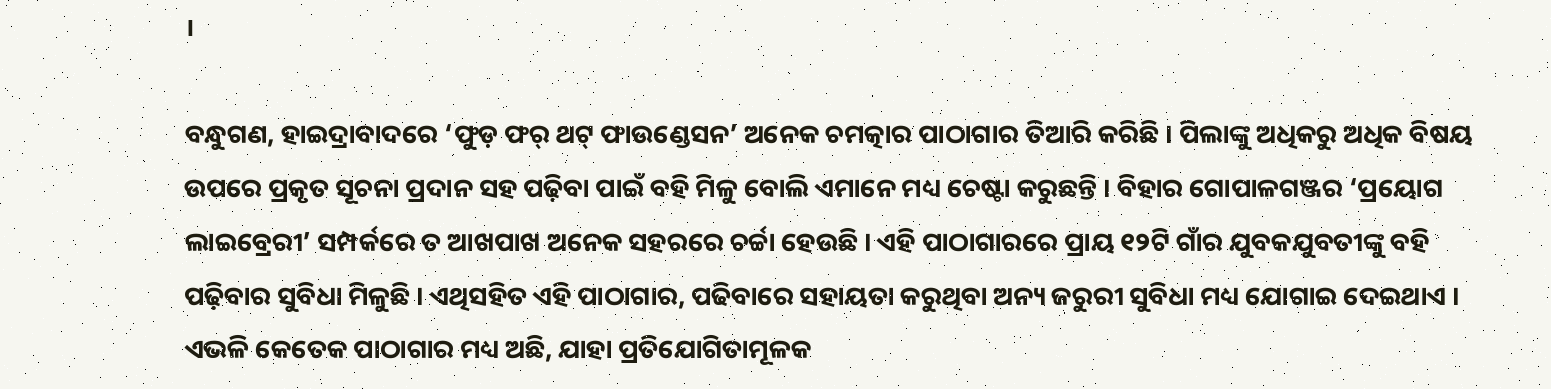।

ବନ୍ଧୁଗଣ, ହାଇଦ୍ରାବାଦରେ ‘ଫୁଡ଼ ଫର୍‌ ଥଟ୍‌ ଫାଉଣ୍ଡେସନ’ ଅନେକ ଚମତ୍କାର ପାଠାଗାର ତିଆରି କରିଛି । ପିଲାଙ୍କୁ ଅଧିକରୁ ଅଧିକ ବିଷୟ ଉପରେ ପ୍ରକୃତ ସୂଚନା ପ୍ରଦାନ ସହ ପଢ଼ିବା ପାଇଁ ବହି ମିଳୁ ବୋଲି ଏମାନେ ମଧ୍ୟ ଚେଷ୍ଟା କରୁଛନ୍ତି । ବିହାର ଗୋପାଳଗଞ୍ଜର ‘ପ୍ରୟୋଗ ଲାଇବ୍ରେରୀ’ ସମ୍ପର୍କରେ ତ ଆଖପାଖ ଅନେକ ସହରରେ ଚର୍ଚ୍ଚା ହେଉଛି । ଏହି ପାଠାଗାରରେ ପ୍ରାୟ ୧୨ଟି ଗାଁର ଯୁବକଯୁବତୀଙ୍କୁ ବହି ପଢ଼ିବାର ସୁବିଧା ମିଳୁଛି । ଏଥିସହିତ ଏହି ପାଠାଗାର, ପଢିବାରେ ସହାୟତା କରୁଥିବା ଅନ୍ୟ ଜରୁରୀ ସୁବିଧା ମଧ୍ୟ ଯୋଗାଇ ଦେଇଥାଏ । ଏଭଳି କେତେକ ପାଠାଗାର ମଧ୍ୟ ଅଛି, ଯାହା ପ୍ରତିଯୋଗିତାମୂଳକ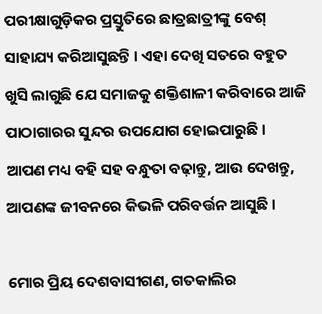ପରୀକ୍ଷାଗୁଡ଼ିକର ପ୍ରସ୍ତୁତିରେ ଛାତ୍ରଛାତ୍ରୀଙ୍କୁ ବେଶ୍‌ ସାହାଯ୍ୟ କରିଆସୁଛନ୍ତି । ଏହା ଦେଖି ସତରେ ବହୁତ ଖୁସି ଲାଗୁଛି ଯେ ସମାଜକୁ ଶକ୍ତିଶାଳୀ କରିବାରେ ଆଜି ପାଠାଗାରର ସୁନ୍ଦର ଉପଯୋଗ ହୋଇପାରୁଛି । ଆପଣ ମଧ୍ୟ ବହି ସହ ବନ୍ଧୁତା ବଢ଼ାନ୍ତୁ, ଆଉ ଦେଖନ୍ତୁ, ଆପଣଙ୍କ ଜୀବନରେ କିଭଳି ପରିବର୍ତ୍ତନ ଆସୁଛି ।

ମୋର ପ୍ରିୟ ଦେଶବାସୀଗଣ, ଗତକାଲିର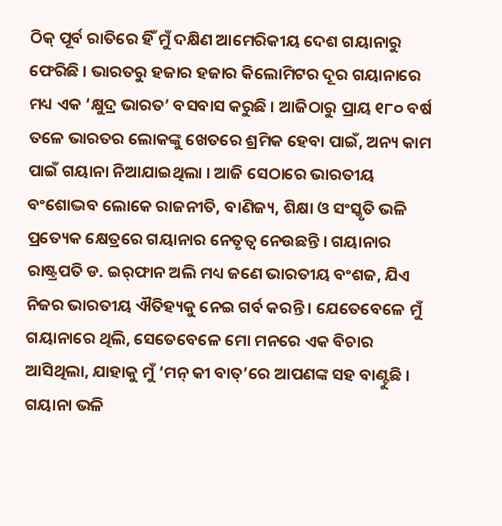ଠିକ୍‌ ପୂର୍ବ ରାତିରେ ହିଁ ମୁଁ ଦକ୍ଷିଣ ଆମେରିକୀୟ ଦେଶ ଗୟାନାରୁ ଫେରିଛି । ଭାରତରୁ ହଜାର ହଜାର କିଲୋମିଟର ଦୂର ଗୟାନାରେ ମଧ୍ୟ ଏକ ‘କ୍ଷୁଦ୍ର ଭାରତ’ ବସବାସ କରୁଛି । ଆଜିଠାରୁ ପ୍ରାୟ ୧୮୦ ବର୍ଷ ତଳେ ଭାରତର ଲୋକଙ୍କୁ ଖେତରେ ଶ୍ରମିକ ହେବା ପାଇଁ, ଅନ୍ୟ କାମ ପାଇଁ ଗୟାନା ନିଆଯାଇଥିଲା । ଆଜି ସେଠାରେ ଭାରତୀୟ ବଂଶୋଦ୍ଭବ ଲୋକେ ରାଜନୀତି, ବାଣିଜ୍ୟ, ଶିକ୍ଷା ଓ ସଂସ୍କୃତି ଭଳି ପ୍ରତ୍ୟେକ କ୍ଷେତ୍ରରେ ଗୟାନାର ନେତୃତ୍ୱ ନେଉଛନ୍ତି । ଗୟାନାର ରାଷ୍ଟ୍ରପତି ଡ. ଇର୍‌ଫାନ ଅଲି ମଧ୍ୟ ଜଣେ ଭାରତୀୟ ବଂଶଜ, ଯିଏ ନିଜର ଭାରତୀୟ ଐତିହ୍ୟକୁ ନେଇ ଗର୍ବ କରନ୍ତି । ଯେତେବେଳେ ମୁଁ ଗୟାନାରେ ଥିଲି, ସେତେବେଳେ ମୋ ମନରେ ଏକ ବିଚାର ଆସିଥିଲା, ଯାହାକୁ ମୁଁ ‘ମନ୍‌ କୀ ବାତ୍‌’ରେ ଆପଣଙ୍କ ସହ ବାଣ୍ଟୁଛି । ଗୟାନା ଭଳି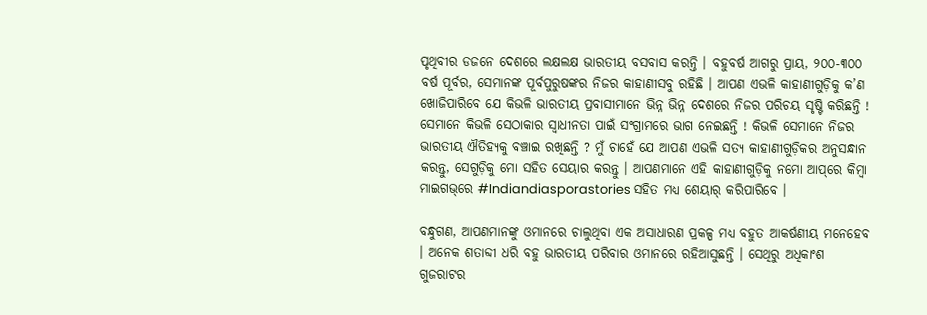ପୃଥିବୀର ଡଜନେ ଦେଶରେ ଲକ୍ଷଲକ୍ଷ ଭାରତୀୟ ବସବାସ କରନ୍ତି । ବହୁବର୍ଷ ଆଗରୁ ପ୍ରାୟ, ୨୦୦-୩୦୦ ବର୍ଷ ପୂର୍ବର, ସେମାନଙ୍କ ପୂର୍ବପୁରୁଷଙ୍କର ନିଜର କାହାଣୀସବୁ ରହିଛି । ଆପଣ ଏଭଳି କାହାଣୀଗୁଡ଼ିକୁ କ’ଣ ଖୋଜିପାରିବେ ଯେ କିଭଳି ଭାରତୀୟ ପ୍ରବାସୀମାନେ ଭିନ୍ନ ଭିନ୍ନ ଦେଶରେ ନିଜର ପରିଚୟ ସୃଷ୍ଟି କରିଛନ୍ତି ! ସେମାନେ କିଭଳି ସେଠାକାର ସ୍ୱାଧୀନତା ପାଇଁ ସଂଗ୍ରାମରେ ଭାଗ ନେଇଛନ୍ତି ! କିଭଳି ସେମାନେ ନିଜର ଭାରତୀୟ ଐତିହ୍ୟକୁ ବଞ୍ଚାଇ ରଖିଛନ୍ତି ? ମୁଁ ଚାହେଁ ଯେ ଆପଣ ଏଭଳି ସତ୍ୟ କାହାଣୀଗୁଡ଼ିକର ଅନୁସନ୍ଧାନ କରନ୍ତୁ, ସେଗୁଡ଼ିକୁ ମୋ ସହିତ ସେୟାର କରନ୍ତୁ । ଆପଣମାନେ ଏହି କାହାଣୀଗୁଡ଼ିକୁ ନମୋ ଆପ୍‌ରେ କିମ୍ବା ମାଇଗଭ୍‌ରେ #Indiandiasporastories ସହିତ ମଧ୍ୟ ଶେୟାର୍‌ କରିପାରିବେ ।

ବନ୍ଧୁଗଣ, ଆପଣମାନଙ୍କୁ ଓମାନରେ ଚାଲୁଥିବା ଏକ ଅସାଧାରଣ ପ୍ରକଳ୍ପ ମଧ୍ୟ ବହୁତ ଆକର୍ଷଣୀୟ ମନେହେବ । ଅନେକ ଶତାବ୍ଦୀ ଧରି ବହୁ ଭାରତୀୟ ପରିବାର ଓମାନରେ ରହିଆସୁଛନ୍ତି । ସେଥିରୁ ଅଧିକାଂଶ ଗୁଜରାଟର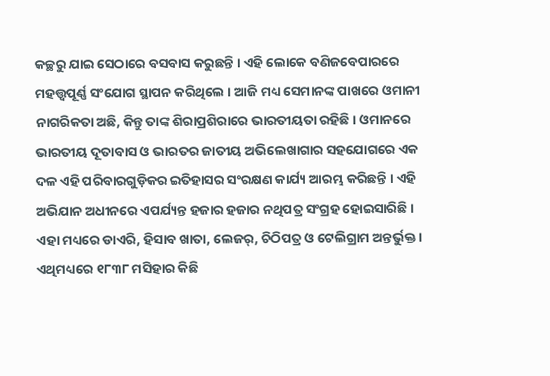କଚ୍ଛରୁ ଯାଇ ସେଠାରେ ବସବାସ କରୁଛନ୍ତି । ଏହି ଲୋକେ ବଣିଜବେପାରରେ ମହତ୍ତ୍ୱପୂର୍ଣ୍ଣ ସଂଯୋଗ ସ୍ଥାପନ କରିଥିଲେ । ଆଜି ମଧ୍ୟ ସେମାନଙ୍କ ପାଖରେ ଓମାନୀ ନାଗରିକତା ଅଛି, କିନ୍ତୁ ତାଙ୍କ ଶିରାପ୍ରଶିରାରେ ଭାରତୀୟତା ରହିଛି । ଓମାନରେ ଭାରତୀୟ ଦୂତାବାସ ଓ ଭାରତର ଜାତୀୟ ଅଭିଲେଖାଗାର ସହଯୋଗରେ ଏକ ଦଳ ଏହି ପରିବାରଗୁଡ଼ିକର ଇତିହାସର ସଂରକ୍ଷଣ କାର୍ଯ୍ୟ ଆରମ୍ଭ କରିଛନ୍ତି । ଏହି ଅଭିଯାନ ଅଧୀନରେ ଏପର୍ଯ୍ୟନ୍ତ ହଜାର ହଜାର ନଥିପତ୍ର ସଂଗ୍ରହ ହୋଇସାରିଛି । ଏହା ମଧ୍ୟରେ ଡାଏରି, ହିସାବ ଖାତା, ଲେଜର୍‌, ଚିଠିପତ୍ର ଓ ଟେଲିଗ୍ରାମ ଅନ୍ତର୍ଭୁକ୍ତ । ଏଥିମଧ୍ୟରେ ୧୮୩୮ ମସିହାର କିଛି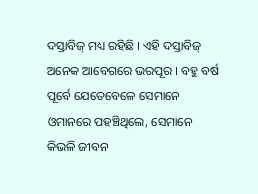ଦସ୍ତାବିଜ୍‌ ମଧ୍ୟ ରହିଛି । ଏହି ଦସ୍ତାବିଜ୍‌ ଅନେକ ଆବେଗରେ ଭରପୂର । ବହୁ ବର୍ଷ ପୂର୍ବେ ଯେତେବେଳେ ସେମାନେ ଓମାନରେ ପହଞ୍ଚିଥିଲେ, ସେମାନେ କିଭଳି ଜୀବନ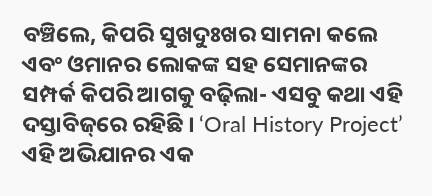ବଞ୍ଚିଲେ, କିପରି ସୁଖଦୁଃଖର ସାମନା କଲେ ଏବଂ ଓମାନର ଲୋକଙ୍କ ସହ ସେମାନଙ୍କର ସମ୍ପର୍କ କିପରି ଆଗକୁ ବଢ଼ିଲା- ଏସବୁ କଥା ଏହି ଦସ୍ତାବିଜ୍‌ରେ ରହିଛି । ‘Oral History Project’ ଏହି ଅଭିଯାନର ଏକ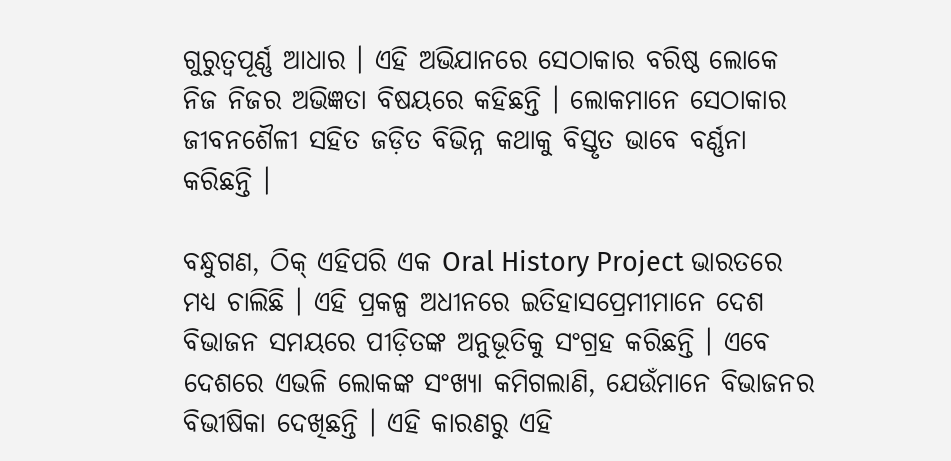ଗୁରୁତ୍ୱପୂର୍ଣ୍ଣ ଆଧାର । ଏହି ଅଭିଯାନରେ ସେଠାକାର ବରିଷ୍ଠ ଲୋକେ ନିଜ ନିଜର ଅଭିଜ୍ଞତା ବିଷୟରେ କହିଛନ୍ତି । ଲୋକମାନେ ସେଠାକାର ଜୀବନଶୈଳୀ ସହିତ ଜଡ଼ିତ ବିଭିନ୍ନ କଥାକୁ ବିସ୍ତୃତ ଭାବେ ବର୍ଣ୍ଣନା କରିଛନ୍ତି ।

ବନ୍ଧୁଗଣ, ଠିକ୍‌ ଏହିପରି ଏକ Oral History Project ଭାରତରେ ମଧ୍ୟ ଚାଲିଛି । ଏହି ପ୍ରକଳ୍ପ ଅଧୀନରେ ଇତିହାସପ୍ରେମୀମାନେ ଦେଶ ବିଭାଜନ ସମୟରେ ପୀଡ଼ିତଙ୍କ ଅନୁଭୂତିକୁ ସଂଗ୍ରହ କରିଛନ୍ତି । ଏବେ ଦେଶରେ ଏଭଳି ଲୋକଙ୍କ ସଂଖ୍ୟା କମିଗଲାଣି, ଯେଉଁମାନେ ବିଭାଜନର ବିଭୀଷିକା ଦେଖିଛନ୍ତି । ଏହି କାରଣରୁ ଏହି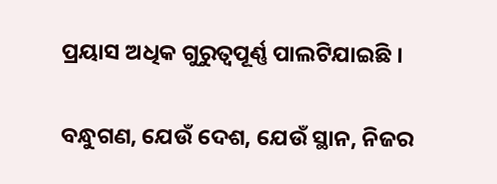ପ୍ରୟାସ ଅଧିକ ଗୁରୁତ୍ୱପୂର୍ଣ୍ଣ ପାଲଟିଯାଇଛି ।

ବନ୍ଧୁଗଣ, ଯେଉଁ ଦେଶ, ଯେଉଁ ସ୍ଥାନ, ନିଜର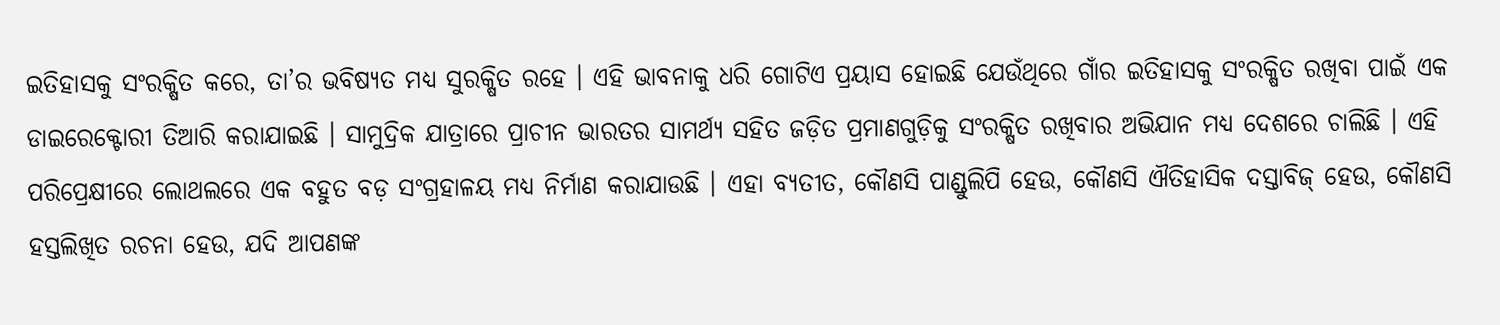ଇତିହାସକୁ ସଂରକ୍ଷିତ କରେ, ତା’ର ଭବିଷ୍ୟତ ମଧ୍ୟ ସୁରକ୍ଷିତ ରହେ । ଏହି ଭାବନାକୁ ଧରି ଗୋଟିଏ ପ୍ରୟାସ ହୋଇଛି ଯେଉଁଥିରେ ଗାଁର ଇତିହାସକୁ ସଂରକ୍ଷିତ ରଖିବା ପାଇଁ ଏକ ଡାଇରେକ୍ଟୋରୀ ତିଆରି କରାଯାଇଛି । ସାମୁଦ୍ରିକ ଯାତ୍ରାରେ ପ୍ରାଚୀନ ଭାରତର ସାମର୍ଥ୍ୟ ସହିତ ଜଡ଼ିତ ପ୍ରମାଣଗୁଡ଼ିକୁ ସଂରକ୍ଷିତ ରଖିବାର ଅଭିଯାନ ମଧ୍ୟ ଦେଶରେ ଚାଲିଛି । ଏହି ପରିପ୍ରେକ୍ଷୀରେ ଲୋଥଲରେ ଏକ ବହୁତ ବଡ଼ ସଂଗ୍ରହାଳୟ ମଧ୍ୟ ନିର୍ମାଣ କରାଯାଉଛି । ଏହା ବ୍ୟତୀତ, କୌଣସି ପାଣ୍ଡୁଲିପି ହେଉ, କୌଣସି ଐତିହାସିକ ଦସ୍ତାବିଜ୍‌ ହେଉ, କୌଣସି ହସ୍ତଲିଖିତ ରଚନା ହେଉ, ଯଦି ଆପଣଙ୍କ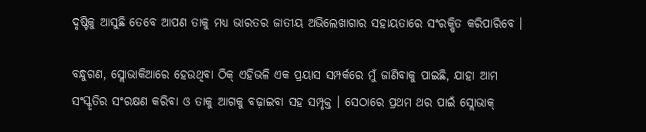ଦୃଷ୍ଟିକୁ ଆସୁଛି ତେବେ ଆପଣ ତାକୁ ମଧ୍ୟ ଭାରତର ଜାତୀୟ ଅଭିଲେଖାଗାର ସହାୟତାରେ ସଂରକ୍ଷିତ କରିପାରିବେ ।

ବନ୍ଧୁଗଣ, ସ୍ଲୋଭାକିଆରେ ହେଉଥିବା ଠିକ୍‌ ଏହିଭଳି ଏକ ପ୍ରୟାସ ସମ୍ପର୍କରେ ମୁଁ ଜାଣିବାକୁ ପାଇଛି, ଯାହା ଆମ ସଂସ୍କୃତିର ସଂରକ୍ଷଣ କରିବା ଓ ତାକୁ ଆଗକୁ ବଢ଼ାଇବା ସହ ସମ୍ପୃକ୍ତ । ସେଠାରେ ପ୍ରଥମ ଥର ପାଇଁ ସ୍ଲୋଭାକ୍‌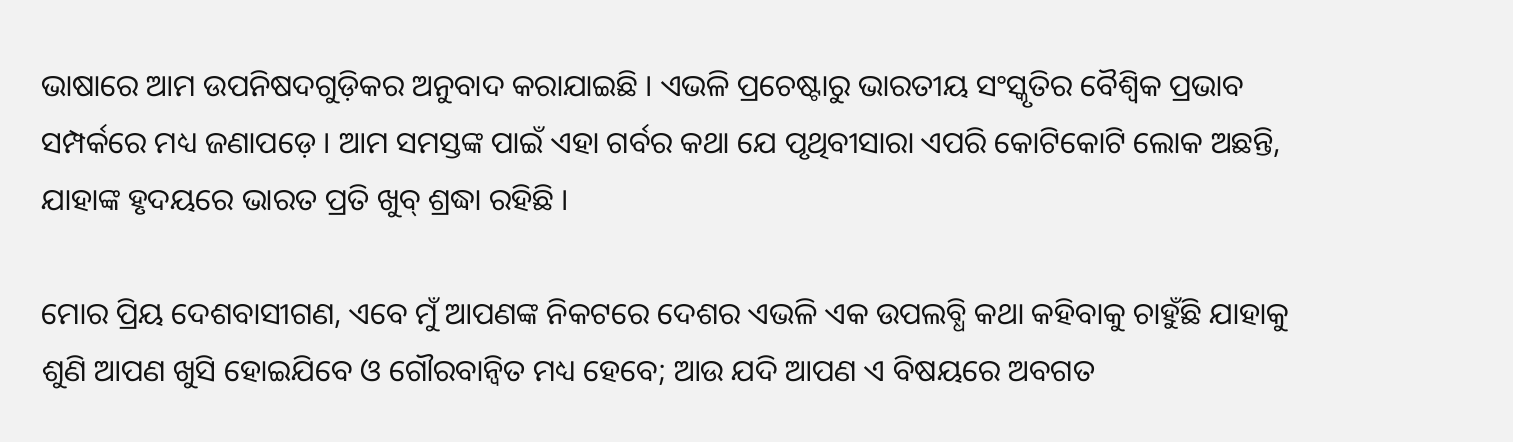ଭାଷାରେ ଆମ ଉପନିଷଦଗୁଡ଼ିକର ଅନୁବାଦ କରାଯାଇଛି । ଏଭଳି ପ୍ରଚେଷ୍ଟାରୁ ଭାରତୀୟ ସଂସ୍କୃତିର ବୈଶ୍ୱିକ ପ୍ରଭାବ ସମ୍ପର୍କରେ ମଧ୍ୟ ଜଣାପଡ଼େ । ଆମ ସମସ୍ତଙ୍କ ପାଇଁ ଏହା ଗର୍ବର କଥା ଯେ ପୃଥିବୀସାରା ଏପରି କୋଟିକୋଟି ଲୋକ ଅଛନ୍ତି, ଯାହାଙ୍କ ହୃଦୟରେ ଭାରତ ପ୍ରତି ଖୁବ୍ ଶ୍ରଦ୍ଧା ରହିଛି ।

ମୋର ପ୍ରିୟ ଦେଶବାସୀଗଣ, ଏବେ ମୁଁ ଆପଣଙ୍କ ନିକଟରେ ଦେଶର ଏଭଳି ଏକ ଉପଲବ୍ଧି କଥା କହିବାକୁ ଚାହୁଁଛି ଯାହାକୁ ଶୁଣି ଆପଣ ଖୁସି ହୋଇଯିବେ ଓ ଗୌରବାନ୍ୱିତ ମଧ୍ୟ ହେବେ; ଆଉ ଯଦି ଆପଣ ଏ ବିଷୟରେ ଅବଗତ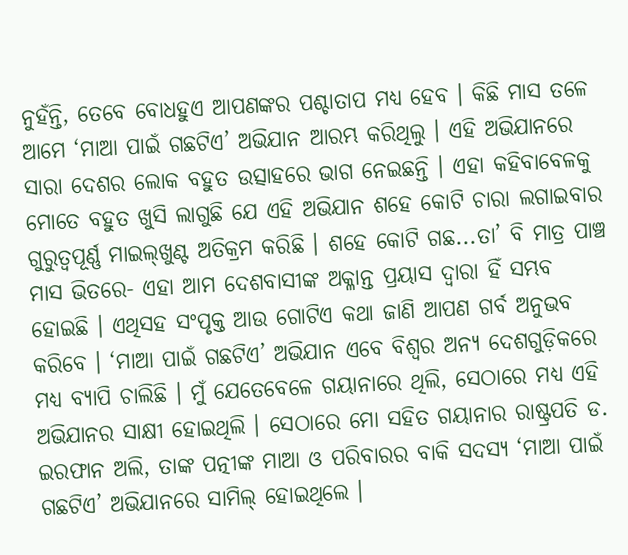ନୁହଁନ୍ତି, ତେବେ ବୋଧହୁଏ ଆପଣଙ୍କର ପଶ୍ଚାତାପ ମଧ୍ୟ ହେବ । କିଛି ମାସ ତଳେ ଆମେ ‘ମାଆ ପାଇଁ ଗଛଟିଏ’ ଅଭିଯାନ ଆରମ୍ଭ କରିଥିଲୁ । ଏହି ଅଭିଯାନରେ ସାରା ଦେଶର ଲୋକ ବହୁତ ଉତ୍ସାହରେ ଭାଗ ନେଇଛନ୍ତି । ଏହା କହିବାବେଳକୁ ମୋତେ ବହୁତ ଖୁସି ଲାଗୁଛି ଯେ ଏହି ଅଭିଯାନ ଶହେ କୋଟି ଚାରା ଲଗାଇବାର ଗୁରୁତ୍ୱପୂର୍ଣ୍ଣ ମାଇଲ୍‌ଖୁଣ୍ଟ ଅତିକ୍ରମ କରିଛି । ଶହେ କୋଟି ଗଛ...ତା’ ବି ମାତ୍ର ପାଞ୍ଚ ମାସ ଭିତରେ- ଏହା ଆମ ଦେଶବାସୀଙ୍କ ଅକ୍ଳାନ୍ତ ପ୍ରୟାସ ଦ୍ୱାରା ହିଁ ସମ୍ଭବ ହୋଇଛି । ଏଥିସହ ସଂପୃକ୍ତ ଆଉ ଗୋଟିଏ କଥା ଜାଣି ଆପଣ ଗର୍ବ ଅନୁଭବ କରିବେ । ‘ମାଆ ପାଇଁ ଗଛଟିଏ’ ଅଭିଯାନ ଏବେ ବିଶ୍ୱର ଅନ୍ୟ ଦେଶଗୁଡ଼ିକରେ ମଧ୍ୟ ବ୍ୟାପି ଚାଲିଛି । ମୁଁ ଯେତେବେଳେ ଗୟାନାରେ ଥିଲି, ସେଠାରେ ମଧ୍ୟ ଏହି ଅଭିଯାନର ସାକ୍ଷୀ ହୋଇଥିଲି । ସେଠାରେ ମୋ ସହିତ ଗୟାନାର ରାଷ୍ଟ୍ରପତି ଡ. ଇରଫାନ ଅଲି, ତାଙ୍କ ପତ୍ନୀଙ୍କ ମାଆ ଓ ପରିବାରର ବାକି ସଦସ୍ୟ ‘ମାଆ ପାଇଁ ଗଛଟିଏ’ ଅଭିଯାନରେ ସାମିଲ୍‌ ହୋଇଥିଲେ ।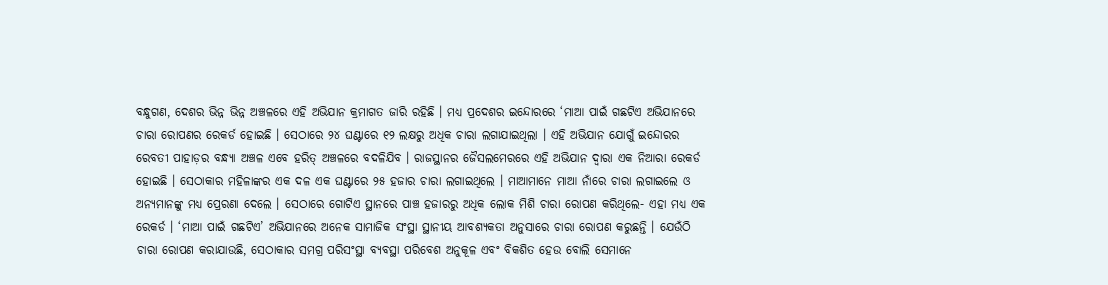ବନ୍ଧୁଗଣ, ଦେଶର ଭିନ୍ନ ଭିନ୍ନ ଅଞ୍ଚଳରେ ଏହି ଅଭିଯାନ କ୍ରମାଗତ ଜାରି ରହିଛି । ମଧ୍ୟ ପ୍ରଦେଶର ଇନ୍ଦୋରରେ ‘ମାଆ ପାଇଁ ଗଛଟିଏ ଅଭିଯାନରେ ଚାରା ରୋପଣର ରେକର୍ଡ ହୋଇଛି । ସେଠାରେ ୨୪ ଘଣ୍ଟାରେ ୧୨ ଲକ୍ଷରୁ ଅଧିକ ଚାରା ଲଗାଯାଇଥିଲା । ଏହି ଅଭିଯାନ ଯୋଗୁଁ ଇନ୍ଦୋରର ରେବତୀ ପାହାଡ଼ର ବନ୍ଧ୍ୟା ଅଞ୍ଚଳ ଏବେ ହରିତ୍‌ ଅଞ୍ଚଳରେ ବଦଳିଯିବ । ରାଜସ୍ଥାନର ଜୈସଲମେରରେ ଏହି ଅଭିଯାନ ଦ୍ୱାରା ଏକ ନିଆରା ରେକର୍ଡ ହୋଇଛି । ସେଠାକାର ମହିଳାଙ୍କର ଏକ ଦଳ ଏକ ଘଣ୍ଟାରେ ୨୫ ହଜାର ଚାରା ଲଗାଇଥିଲେ । ମାଆମାନେ ମାଆ ନାଁରେ ଚାରା ଲଗାଇଲେ ଓ ଅନ୍ୟମାନଙ୍କୁ ମଧ୍ୟ ପ୍ରେରଣା ଦେଲେ । ସେଠାରେ ଗୋଟିଏ ସ୍ଥାନରେ ପାଞ୍ଚ ହଜାରରୁ ଅଧିକ ଲୋକ ମିଶି ଚାରା ରୋପଣ କରିଥିଲେ- ଏହା ମଧ୍ୟ ଏକ ରେକର୍ଡ । ‘ମାଆ ପାଇଁ ଗଛଟିଏ’ ଅଭିଯାନରେ ଅନେକ ସାମାଜିକ ସଂସ୍ଥା ସ୍ଥାନୀୟ ଆବଶ୍ୟକତା ଅନୁସାରେ ଚାରା ରୋପଣ କରୁଛନ୍ତି । ଯେଉଁଠି ଚାରା ରୋପଣ କରାଯାଉଛି, ସେଠାକାର ସମଗ୍ର ପରିସଂସ୍ଥା ବ୍ୟବସ୍ଥା ପରିବେଶ ଅନୁକୂଳ ଏବଂ ବିକଶିତ ହେଉ ବୋଲି ସେମାନେ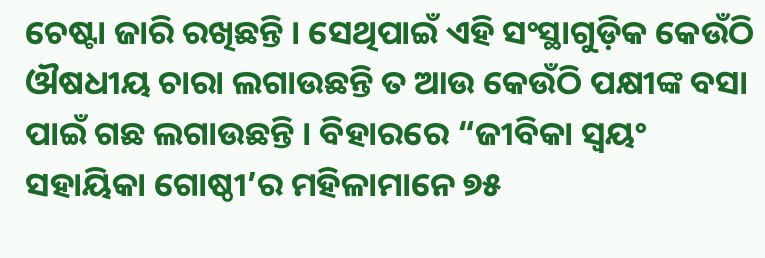ଚେଷ୍ଟା ଜାରି ରଖିଛନ୍ତି । ସେଥିପାଇଁ ଏହି ସଂସ୍ଥାଗୁଡ଼ିକ କେଉଁଠି ଔଷଧୀୟ ଚାରା ଲଗାଉଛନ୍ତି ତ ଆଉ କେଉଁଠି ପକ୍ଷୀଙ୍କ ବସା ପାଇଁ ଗଛ ଲଗାଉଛନ୍ତି । ବିହାରରେ “ଜୀବିକା ସ୍ୱୟଂ ସହାୟିକା ଗୋଷ୍ଠୀ’ର ମହିଳାମାନେ ୭୫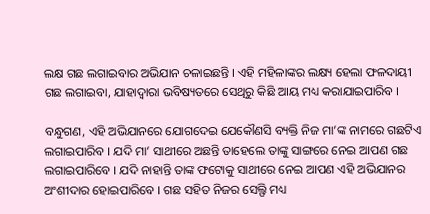ଲକ୍ଷ ଗଛ ଲଗାଇବାର ଅଭିଯାନ ଚଳାଇଛନ୍ତି । ଏହି ମହିଳାଙ୍କର ଲକ୍ଷ୍ୟ ହେଲା ଫଳଦାୟୀ ଗଛ ଲଗାଇବା, ଯାହାଦ୍ୱାରା ଭବିଷ୍ୟତରେ ସେଥିରୁ କିଛି ଆୟ ମଧ୍ୟ କରାଯାଇପାରିବ ।

ବନ୍ଧୁଗଣ, ଏହି ଅଭିଯାନରେ ଯୋଗଦେଇ ଯେକୌଣସି ବ୍ୟକ୍ତି ନିଜ ମା’ଙ୍କ ନାମରେ ଗଛଟିଏ ଲଗାଇପାରିବ । ଯଦି ମା’ ସାଥୀରେ ଅଛନ୍ତି ତାହେଲେ ତାଙ୍କୁ ସାଙ୍ଗରେ ନେଇ ଆପଣ ଗଛ ଲଗାଇପାରିବେ । ଯଦି ନାହାନ୍ତି ତାଙ୍କ ଫଟୋକୁ ସାଥୀରେ ନେଇ ଆପଣ ଏହି ଅଭିଯାନର ଅଂଶୀଦାର ହୋଇପାରିବେ । ଗଛ ସହିତ ନିଜର ସେଲ୍ଫି ମଧ୍ୟ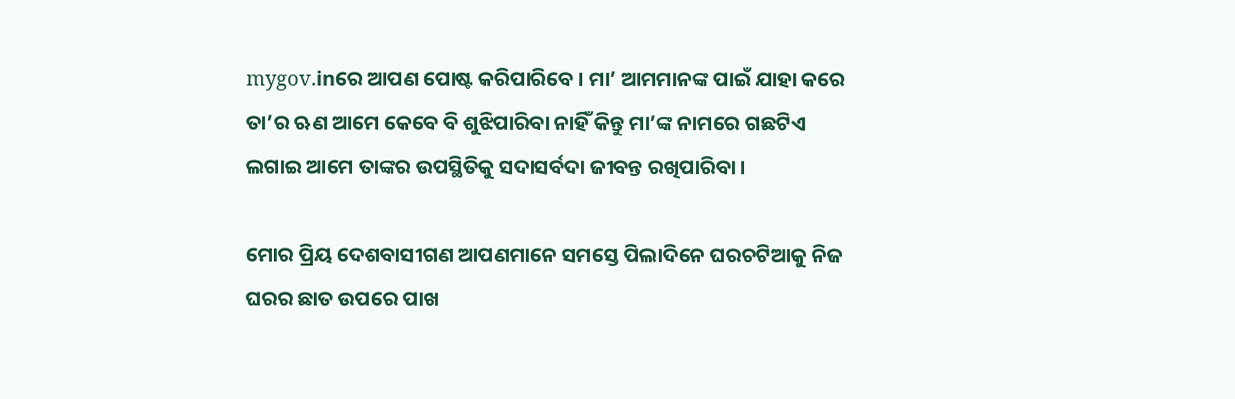mygov.inରେ ଆପଣ ପୋଷ୍ଟ କରିପାରିବେ । ମା’ ଆମମାନଙ୍କ ପାଇଁ ଯାହା କରେ ତା’ର ଋଣ ଆମେ କେବେ ବି ଶୁଝିପାରିବା ନାହିଁ କିନ୍ତୁ ମା’ଙ୍କ ନାମରେ ଗଛଟିଏ ଲଗାଇ ଆମେ ତାଙ୍କର ଉପସ୍ଥିତିକୁ ସଦାସର୍ବଦା ଜୀବନ୍ତ ରଖିପାରିବା ।

ମୋର ପ୍ରିୟ ଦେଶବାସୀଗଣ ଆପଣମାନେ ସମସ୍ତେ ପିଲାଦିନେ ଘରଚଟିଆକୁ ନିଜ ଘରର ଛାତ ଉପରେ ପାଖ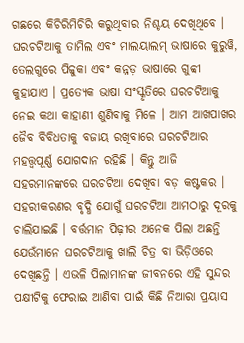ଗଛରେ କିଚିରିମିଚିରି କରୁଥିବାର ନିଶ୍ଚୟ ଦେଖିଥିବେ । ଘରଚଟିଆକୁ ତାମିଲ ଏବଂ ମାଲୟାଲମ୍ ଭାଷାରେ କୁରୁୱି, ତେଲଗୁରେ ପିଚ୍ଚୁକା ଏବଂ କନ୍ନଡ଼ ଭାଷାରେ ଗୁବ୍ବୀ କୁହାଯାଏ । ପ୍ରତ୍ୟେକ ଭାଷା ସଂସ୍କୃତିରେ ଘରଚଟିଆକୁ ନେଇ କଥା କାହାଣୀ ଶୁଣିବାକୁ ମିଳେ । ଆମ ଆଖପାଖର ଜୈବ ବିବିଧତାକୁ ବଜାୟ ରଖିବାରେ ଘରଚଟିଆର ମହତ୍ତ୍ୱପୂର୍ଣ୍ଣ ଯୋଗଦାନ ରହିଛି । କିନ୍ତୁ ଆଜି ସହରମାନଙ୍କରେ ଘରଚଟିଆ ଦେଖିବା ବଡ଼ କଷ୍ଟକର । ସହରୀକରଣର ବୃଦ୍ଧି ଯୋଗୁଁ ଘରଚଟିଆ ଆମଠାରୁ ଦୂରକୁ ଚାଲିଯାଇଛି । ବର୍ତ୍ତମାନ ପିଢ଼ୀର ଅନେକ ପିଲା ଅଛନ୍ତି ଯେଉଁମାନେ ଘରଚଟିଆକୁ ଖାଲି ଚିତ୍ର ବା ଭିଡ଼ିଓରେ ଦେଖିଛନ୍ତି । ଏଭଳି ପିଲାମାନଙ୍କ ଜୀବନରେ ଏହି ସୁନ୍ଦର ପକ୍ଷୀଟିକୁ ଫେରାଇ ଆଣିବା ପାଇଁ କିଛି ନିଆରା ପ୍ରୟାସ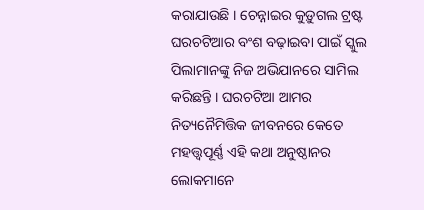କରାଯାଉଛି । ଚେନ୍ନାଇର କୁଡ଼ୁଗଲ ଟ୍ରଷ୍ଟ ଘରଚଟିଆର ବଂଶ ବଢ଼ାଇବା ପାଇଁ ସ୍କୁଲ ପିଲାମାନଙ୍କୁ ନିଜ ଅଭିଯାନରେ ସାମିଲ କରିଛନ୍ତି । ଘରଚଟିଆ ଆମର ନିତ୍ୟନୈମିତ୍ତିକ ଜୀବନରେ କେତେ ମହତ୍ତ୍ୱପୂର୍ଣ୍ଣ ଏହି କଥା ଅନୁଷ୍ଠାନର ଲୋକମାନେ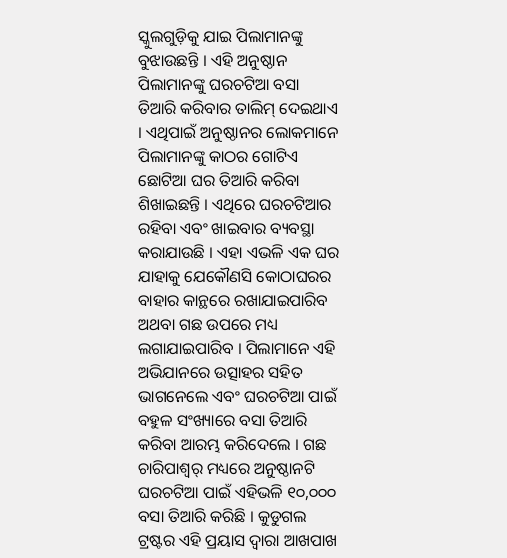ସ୍କୁଲଗୁଡ଼ିକୁ ଯାଇ ପିଲାମାନଙ୍କୁ ବୁଝାଉଛନ୍ତି । ଏହି ଅନୁଷ୍ଠାନ ପିଲାମାନଙ୍କୁ ଘରଚଟିଆ ବସା ତିଆରି କରିବାର ତାଲିମ୍ ଦେଇଥାଏ । ଏଥିପାଇଁ ଅନୁଷ୍ଠାନର ଲୋକମାନେ ପିଲାମାନଙ୍କୁ କାଠର ଗୋଟିଏ ଛୋଟିଆ ଘର ତିଆରି କରିବା ଶିଖାଇଛନ୍ତି । ଏଥିରେ ଘରଚଟିଆର ରହିବା ଏବଂ ଖାଇବାର ବ୍ୟବସ୍ଥା କରାଯାଉଛି । ଏହା ଏଭଳି ଏକ ଘର ଯାହାକୁ ଯେକୌଣସି କୋଠାଘରର ବାହାର କାନ୍ଥରେ ରଖାଯାଇପାରିବ ଅଥବା ଗଛ ଉପରେ ମଧ୍ୟ ଲଗାଯାଇପାରିବ । ପିଲାମାନେ ଏହି ଅଭିଯାନରେ ଉତ୍ସାହର ସହିତ ଭାଗନେଲେ ଏବଂ ଘରଚଟିଆ ପାଇଁ ବହୁଳ ସଂଖ୍ୟାରେ ବସା ତିଆରି କରିବା ଆରମ୍ଭ କରିଦେଲେ । ଗଛ ଚାରିପାଶ୍ୱର୍ ମଧ୍ୟରେ ଅନୁଷ୍ଠାନଟି ଘରଚଟିଆ ପାଇଁ ଏହିଭଳି ୧୦,୦୦୦ ବସା ତିଆରି କରିଛି । କୁଡୁଗଲ ଟ୍ରଷ୍ଟର ଏହି ପ୍ରୟାସ ଦ୍ୱାରା ଆଖପାଖ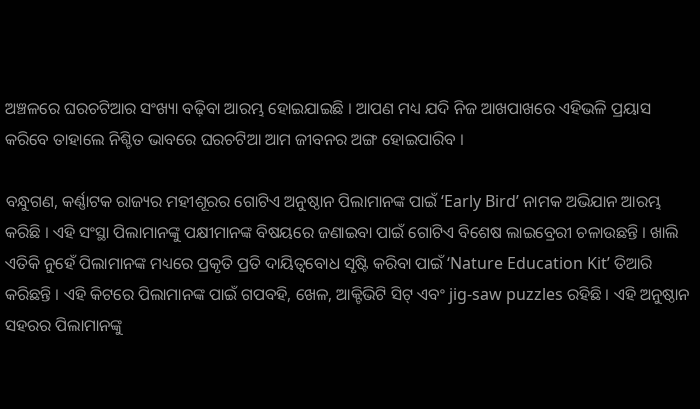ଅଞ୍ଚଳରେ ଘରଚଟିଆର ସଂଖ୍ୟା ବଢ଼ିବା ଆରମ୍ଭ ହୋଇଯାଇଛି । ଆପଣ ମଧ୍ୟ ଯଦି ନିଜ ଆଖପାଖରେ ଏହିଭଳି ପ୍ରୟାସ କରିବେ ତାହାଲେ ନିଶ୍ଚିତ ଭାବରେ ଘରଚଟିଆ ଆମ ଜୀବନର ଅଙ୍ଗ ହୋଇପାରିବ ।

ବନ୍ଧୁଗଣ, କର୍ଣ୍ଣାଟକ ରାଜ୍ୟର ମହୀଶୂରର ଗୋଟିଏ ଅନୁଷ୍ଠାନ ପିଲାମାନଙ୍କ ପାଇଁ ‘Early Bird’ ନାମକ ଅଭିଯାନ ଆରମ୍ଭ କରିଛି । ଏହି ସଂସ୍ଥା ପିଲାମାନଙ୍କୁ ପକ୍ଷୀମାନଙ୍କ ବିଷୟରେ ଜଣାଇବା ପାଇଁ ଗୋଟିଏ ବିଶେଷ ଲାଇବ୍ରେରୀ ଚଳାଉଛନ୍ତି । ଖାଲି ଏତିକି ନୁହେଁ ପିଲାମାନଙ୍କ ମଧ୍ୟରେ ପ୍ରକୃତି ପ୍ରତି ଦାୟିତ୍ୱବୋଧ ସୃଷ୍ଟି କରିବା ପାଇଁ ‘Nature Education Kit’ ତିଆରି କରିଛନ୍ତି । ଏହି କିଟରେ ପିଲାମାନଙ୍କ ପାଇଁ ଗପବହି, ଖେଳ, ଆକ୍ଟିଭିଟି ସିଟ୍ ଏବଂ jig-saw puzzles ରହିଛି । ଏହି ଅନୁଷ୍ଠାନ ସହରର ପିଲାମାନଙ୍କୁ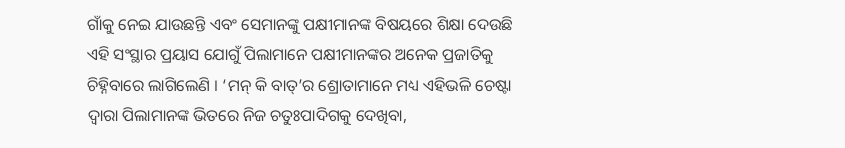ଗାଁକୁ ନେଇ ଯାଉଛନ୍ତି ଏବଂ ସେମାନଙ୍କୁ ପକ୍ଷୀମାନଙ୍କ ବିଷୟରେ ଶିକ୍ଷା ଦେଉଛି ଏହି ସଂସ୍ଥାର ପ୍ରୟାସ ଯୋଗୁଁ ପିଲାମାନେ ପକ୍ଷୀମାନଙ୍କର ଅନେକ ପ୍ରଜାତିକୁ ଚିହ୍ନିବାରେ ଲାଗିଲେଣି । ‘ମନ୍ କି ବାତ୍’ର ଶ୍ରୋତାମାନେ ମଧ୍ୟ ଏହିଭଳି ଚେଷ୍ଟା ଦ୍ୱାରା ପିଲାମାନଙ୍କ ଭିତରେ ନିଜ ଚତୁଃପାଦିଗକୁ ଦେଖିବା,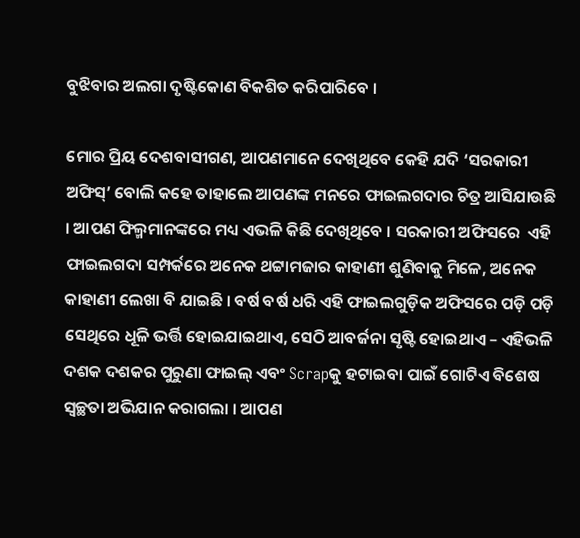ବୁଝିବାର ଅଲଗା ଦୃଷ୍ଟିକୋଣ ବିକଶିତ କରିପାରିବେ ।

ମୋର ପ୍ରିୟ ଦେଶବାସୀଗଣ, ଆପଣମାନେ ଦେଖିଥିବେ କେହି ଯଦି ‘ସରକାରୀ ଅଫିସ୍’ ବୋଲି କହେ ତାହାଲେ ଆପଣଙ୍କ ମନରେ ଫାଇଲଗଦାର ଚିତ୍ର ଆସିଯାଉଛି । ଆପଣ ଫିଲ୍ମମାନଙ୍କରେ ମଧ୍ୟ ଏଭଳି କିଛି ଦେଖିଥିବେ । ସରକାରୀ ଅଫିସରେ  ଏହି ଫାଇଲଗଦା ସମ୍ପର୍କରେ ଅନେକ ଥଟ୍ଟାମଜାର କାହାଣୀ ଶୁଣିବାକୁ ମିଳେ, ଅନେକ କାହାଣୀ ଲେଖା ବି ଯାଇଛି । ବର୍ଷ ବର୍ଷ ଧରି ଏହି ଫାଇଲଗୁଡ଼ିକ ଅଫିସରେ ପଡ଼ି ପଡ଼ି ସେଥିରେ ଧୂଳି ଭର୍ତ୍ତି ହୋଇଯାଇଥାଏ, ସେଠି ଆବର୍ଜନା ସୃଷ୍ଟି ହୋଇଥାଏ – ଏହିଭଳି ଦଶକ ଦଶକର ପୁରୁଣା ଫାଇଲ୍ ଏବଂ Scrapକୁ ହଟାଇବା ପାଇଁ ଗୋଟିଏ ବିଶେଷ ସ୍ୱଚ୍ଛତା ଅଭିଯାନ କରାଗଲା । ଆପଣ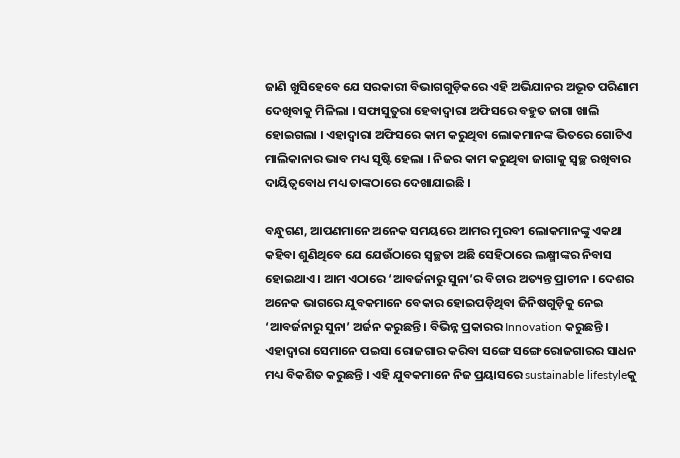ଜାଣି ଖୁସିହେବେ ଯେ ସରକାରୀ ବିଭାଗଗୁଡ଼ିକରେ ଏହି ଅଭିଯାନର ଅଭୂତ ପରିଣାମ ଦେଖିବାକୁ ମିଳିଲା । ସଫାସୁତୁରା ହେବାଦ୍ୱାରା ଅଫିସରେ ବହୁତ ଜାଗା ଖାଲି ହୋଇଗଲା । ଏହାଦ୍ୱାରା ଅଫିସରେ କାମ କରୁଥିବା ଲୋକମାନଙ୍କ ଭିତରେ ଗୋଟିଏ ମାଲିକାନାର ଭାବ ମଧ୍ୟ ସୃଷ୍ଟି ହେଲା । ନିଜର କାମ କରୁଥିବା ଜାଗାକୁ ସ୍ୱଚ୍ଛ ରଖିବାର ଦାୟିତ୍ୱବୋଧ ମଧ୍ୟ ତାଙ୍କଠାରେ ଦେଖାଯାଇଛି ।

ବନ୍ଧୁଗଣ, ଆପଣମାନେ ଅନେକ ସମୟରେ ଆମର ମୁରବୀ ଲୋକମାନଙ୍କୁ ଏକଥା କହିବା ଶୁଣିଥିବେ ଯେ ଯେଉଁଠାରେ ସ୍ୱଚ୍ଛତା ଅଛି ସେହିଠାରେ ଲକ୍ଷ୍ମୀଙ୍କର ନିବାସ ହୋଇଥାଏ । ଆମ ଏଠାରେ ‘ଆବର୍ଜନାରୁ ସୁନା’ର ବିଚାର ଅତ୍ୟନ୍ତ ପ୍ରାଚୀନ । ଦେଶର ଅନେକ ଭାଗରେ ଯୁବକମାନେ ବେକାର ହୋଇପଡ଼ିଥିବା ଜିନିଷଗୁଡ଼ିକୁ ନେଇ ‘ଆବର୍ଜନାରୁ ସୁନା’ ଅର୍ଜନ କରୁଛନ୍ତି । ବିଭିନ୍ନ ପ୍ରକାରର Innovation କରୁଛନ୍ତି । ଏହାଦ୍ୱାରା ସେମାନେ ପଇସା ରୋଜଗାର କରିବା ସଙ୍ଗେ ସଙ୍ଗେ ରୋଜଗାରର ସାଧନ ମଧ୍ୟ ବିକଶିତ କରୁଛନ୍ତି । ଏହି ଯୁବକମାନେ ନିଜ ପ୍ରୟାସରେ sustainable lifestyleକୁ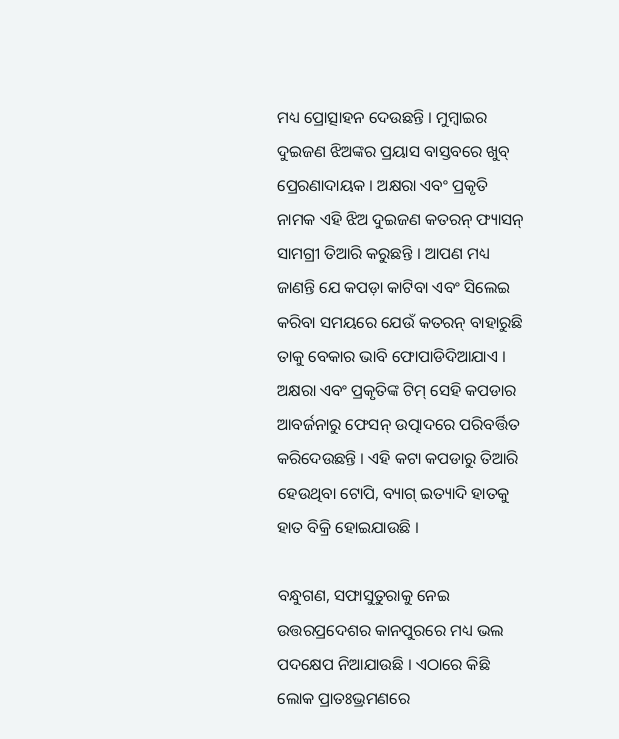ମଧ୍ୟ ପ୍ରୋତ୍ସାହନ ଦେଉଛନ୍ତି । ମୁମ୍ବାଇର ଦୁଇଜଣ ଝିଅଙ୍କର ପ୍ରୟାସ ବାସ୍ତବରେ ଖୁବ୍ ପ୍ରେରଣାଦାୟକ । ଅକ୍ଷରା ଏବଂ ପ୍ରକୃତି ନାମକ ଏହି ଝିଅ ଦୁଇଜଣ କତରନ୍ ଫ୍ୟାସନ୍ ସାମଗ୍ରୀ ତିଆରି କରୁଛନ୍ତି । ଆପଣ ମଧ୍ୟ ଜାଣନ୍ତି ଯେ କପଡ଼ା କାଟିବା ଏବଂ ସିଲେଇ କରିବା ସମୟରେ ଯେଉଁ କତରନ୍ ବାହାରୁଛି ତାକୁ ବେକାର ଭାବି ଫୋପାଡିଦିଆଯାଏ । ଅକ୍ଷରା ଏବଂ ପ୍ରକୃତିଙ୍କ ଟିମ୍ ସେହି କପଡାର ଆବର୍ଜନାରୁ ଫେସନ୍ ଉତ୍ପାଦରେ ପରିବର୍ତ୍ତିତ କରିଦେଉଛନ୍ତି । ଏହି କଟା କପଡାରୁ ତିଆରି ହେଉଥିବା ଟୋପି, ବ୍ୟାଗ୍ ଇତ୍ୟାଦି ହାତକୁ ହାତ ବିକ୍ରି ହୋଇଯାଉଛି ।

ବନ୍ଧୁଗଣ, ସଫାସୁତୁରାକୁ ନେଇ ଉତ୍ତରପ୍ରଦେଶର କାନପୁରରେ ମଧ୍ୟ ଭଲ ପଦକ୍ଷେପ ନିଆଯାଉଛି । ଏଠାରେ କିଛି ଲୋକ ପ୍ରାତଃଭ୍ରମଣରେ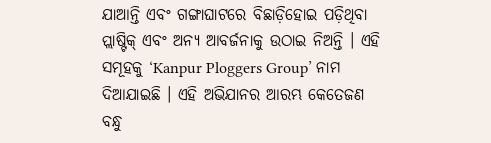ଯାଆନ୍ତି ଏବଂ ଗଙ୍ଗାଘାଟରେ ବିଛାଡ଼ିହୋଇ ପଡ଼ିଥିବା ପ୍ଲାଷ୍ଟିକ୍ ଏବଂ ଅନ୍ୟ ଆବର୍ଜନାକୁ ଉଠାଇ ନିଅନ୍ତି । ଏହି ସମୂହକୁ ‘Kanpur Ploggers Group’ ନାମ ଦିଆଯାଇଛି । ଏହି ଅଭିଯାନର ଆରମ୍ଭ କେତେଜଣ ବନ୍ଧୁ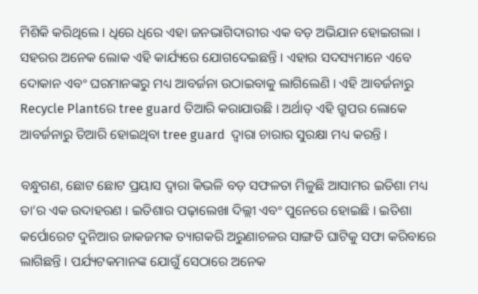ମିଶିକି କରିଥିଲେ । ଧିରେ ଧିରେ ଏହା ଜନଭାଗିଦାରୀର ଏକ ବଡ଼ ଅଭିଯାନ ହୋଇଗଲା । ସହରର ଅନେକ ଲୋକ ଏହି କାର୍ଯ୍ୟରେ ଯୋଗଦେଇଛନ୍ତି । ଏହାର ସଦସ୍ୟମାନେ ଏବେ ଦୋକାନ ଏବଂ ଘରମାନଙ୍କରୁ ମଧ୍ୟ ଆବର୍ଜନା ଉଠାଇବାକୁ ଲାଗିଲେଣି । ଏହି ଆବର୍ଜନାରୁ Recycle Plantରେ tree guard ତିଆରି କରାଯାଉଛି । ଅର୍ଥାତ୍ ଏହି ଗ୍ରୁପର ଲୋକେ ଆବର୍ଜନାରୁ ତିଆରି ହୋଇଥିବା tree guard  ଦ୍ୱାରା ଚାରାର ସୁରକ୍ଷା ମଧ୍ୟ କରନ୍ତି ।

ବନ୍ଧୁଗଣ, ଛୋଟ ଛୋଟ ପ୍ରୟାସ ଦ୍ୱାରା କିଭଳି ବଡ଼ ସଫଳତା ମିଳୁଛି ଆସାମର ଇତିଶା ମଧ୍ୟ ତା’ର ଏକ ଉଦାହରଣ । ଇତିଶାର ପଢ଼ାଲେଖା ଦିଲ୍ଲୀ ଏବଂ ପୁନେରେ ହୋଇଛି । ଇତିଶା କର୍ପୋରେଟ ଦୁନିଆର ଜାକଜମକ ତ୍ୟାଗକରି ଅରୁଣାଚଳର ସାଙ୍ଗତି ଘାଟିକୁ ସଫା କରିବାରେ ଲାଗିଛନ୍ତି । ପର୍ଯ୍ୟଟକମାନଙ୍କ ଯୋଗୁଁ ସେଠାରେ ଅନେକ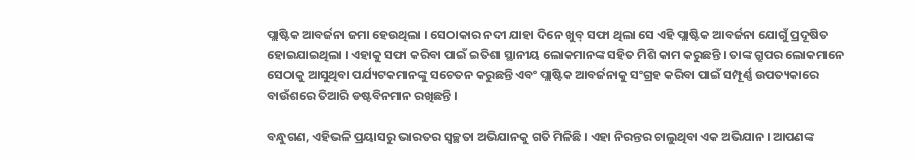ପ୍ଲାଷ୍ଟିକ ଆବର୍ଜନା ଜମା ହେଉଥିଲା । ସେଠାକାର ନଦୀ ଯାହା ଦିନେ ଖୁବ୍ ସଫା ଥିଲା ସେ ଏହି ପ୍ଲାଷ୍ଟିକ ଆବର୍ଜନା ଯୋଗୁଁ ପ୍ରଦୂଷିତ ହୋଇଯାଇଥିଲା । ଏହାକୁ ସଫା କରିବା ପାଇଁ ଇତିଶା ସ୍ଥାନୀୟ ଲୋକମାନଙ୍କ ସହିତ ମିଶି କାମ କରୁଛନ୍ତି । ତାଙ୍କ ଗ୍ରୁପର ଲୋକମାନେ ସେଠାକୁ ଆସୁଥିବା ପର୍ଯ୍ୟଟକମାନଙ୍କୁ ସଚେତନ କରୁଛନ୍ତି ଏବଂ ପ୍ଲାଷ୍ଟିକ ଆବର୍ଜନାକୁ ସଂଗ୍ରହ କରିବା ପାଇଁ ସମ୍ପୂର୍ଣ୍ଣ ଉପତ୍ୟକାରେ ବାଉଁଶରେ ତିଆରି ଡଷ୍ଟବିନମାନ ରଖିଛନ୍ତି ।

ବନ୍ଧୁଗଣ, ଏହିଭଳି ପ୍ରୟାସରୁ ଭାରତର ସ୍ୱଚ୍ଛତା ଅଭିଯାନକୁ ଗତି ମିଳିଛି । ଏହା ନିରନ୍ତର ଚାଲୁଥିବା ଏକ ଅଭିଯାନ । ଆପଣଙ୍କ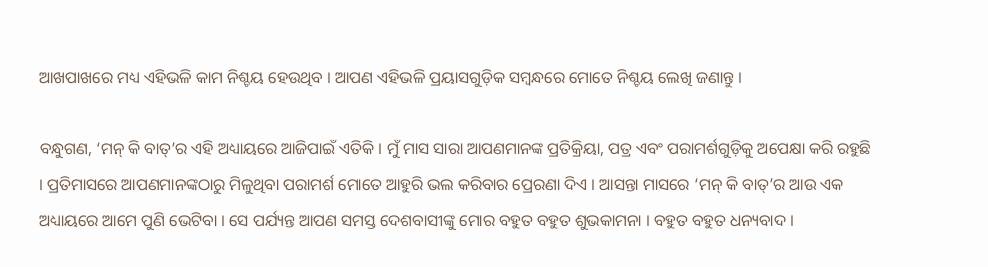ଆଖପାଖରେ ମଧ୍ୟ ଏହିଭଳି କାମ ନିଶ୍ଚୟ ହେଉଥିବ । ଆପଣ ଏହିଭଳି ପ୍ରୟାସଗୁଡ଼ିକ ସମ୍ବନ୍ଧରେ ମୋତେ ନିଶ୍ଚୟ ଲେଖି ଜଣାନ୍ତୁ ।

ବନ୍ଧୁଗଣ, ‘ମନ୍ କି ବାତ୍’ର ଏହି ଅଧ୍ୟାୟରେ ଆଜିପାଇଁ ଏତିକି । ମୁଁ ମାସ ସାରା ଆପଣମାନଙ୍କ ପ୍ରତିକ୍ରିୟା, ପତ୍ର ଏବଂ ପରାମର୍ଶଗୁଡ଼ିକୁ ଅପେକ୍ଷା କରି ରହୁଛି । ପ୍ରତିମାସରେ ଆପଣମାନଙ୍କଠାରୁ ମିଳୁଥିବା ପରାମର୍ଶ ମୋତେ ଆହୁରି ଭଲ କରିବାର ପ୍ରେରଣା ଦିଏ । ଆସନ୍ତା ମାସରେ ‘ମନ୍ କି ବାତ୍’ର ଆଉ ଏକ ଅଧ୍ୟାୟରେ ଆମେ ପୁଣି ଭେଟିବା । ସେ ପର୍ଯ୍ୟନ୍ତ ଆପଣ ସମସ୍ତ ଦେଶବାସୀଙ୍କୁ ମୋର ବହୁତ ବହୁତ ଶୁଭକାମନା । ବହୁତ ବହୁତ ଧନ୍ୟବାଦ ।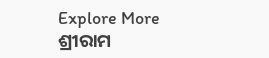Explore More
ଶ୍ରୀରାମ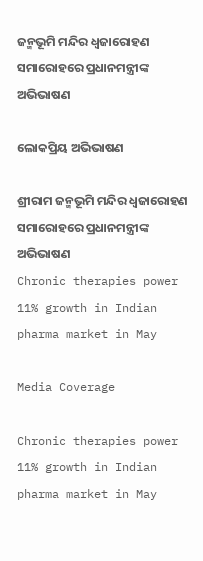ଜନ୍ମଭୂମି ମନ୍ଦିର ଧ୍ଵଜାରୋହଣ ସମାରୋହରେ ପ୍ରଧାନମନ୍ତ୍ରୀଙ୍କ ଅଭିଭାଷଣ

ଲୋକପ୍ରିୟ ଅଭିଭାଷଣ

ଶ୍ରୀରାମ ଜନ୍ମଭୂମି ମନ୍ଦିର ଧ୍ଵଜାରୋହଣ ସମାରୋହରେ ପ୍ରଧାନମନ୍ତ୍ରୀଙ୍କ ଅଭିଭାଷଣ
Chronic therapies power 11% growth in Indian pharma market in May

Media Coverage

Chronic therapies power 11% growth in Indian pharma market in May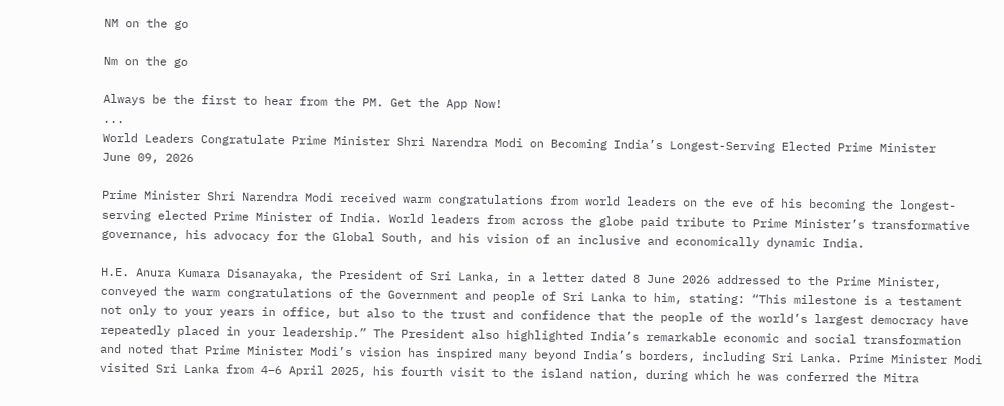NM on the go

Nm on the go

Always be the first to hear from the PM. Get the App Now!
...
World Leaders Congratulate Prime Minister Shri Narendra Modi on Becoming India’s Longest-Serving Elected Prime Minister
June 09, 2026

Prime Minister Shri Narendra Modi received warm congratulations from world leaders on the eve of his becoming the longest-serving elected Prime Minister of India. World leaders from across the globe paid tribute to Prime Minister’s transformative governance, his advocacy for the Global South, and his vision of an inclusive and economically dynamic India.

H.E. Anura Kumara Disanayaka, the President of Sri Lanka, in a letter dated 8 June 2026 addressed to the Prime Minister, conveyed the warm congratulations of the Government and people of Sri Lanka to him, stating: “This milestone is a testament not only to your years in office, but also to the trust and confidence that the people of the world’s largest democracy have repeatedly placed in your leadership.” The President also highlighted India’s remarkable economic and social transformation and noted that Prime Minister Modi’s vision has inspired many beyond India’s borders, including Sri Lanka. Prime Minister Modi visited Sri Lanka from 4–6 April 2025, his fourth visit to the island nation, during which he was conferred the Mitra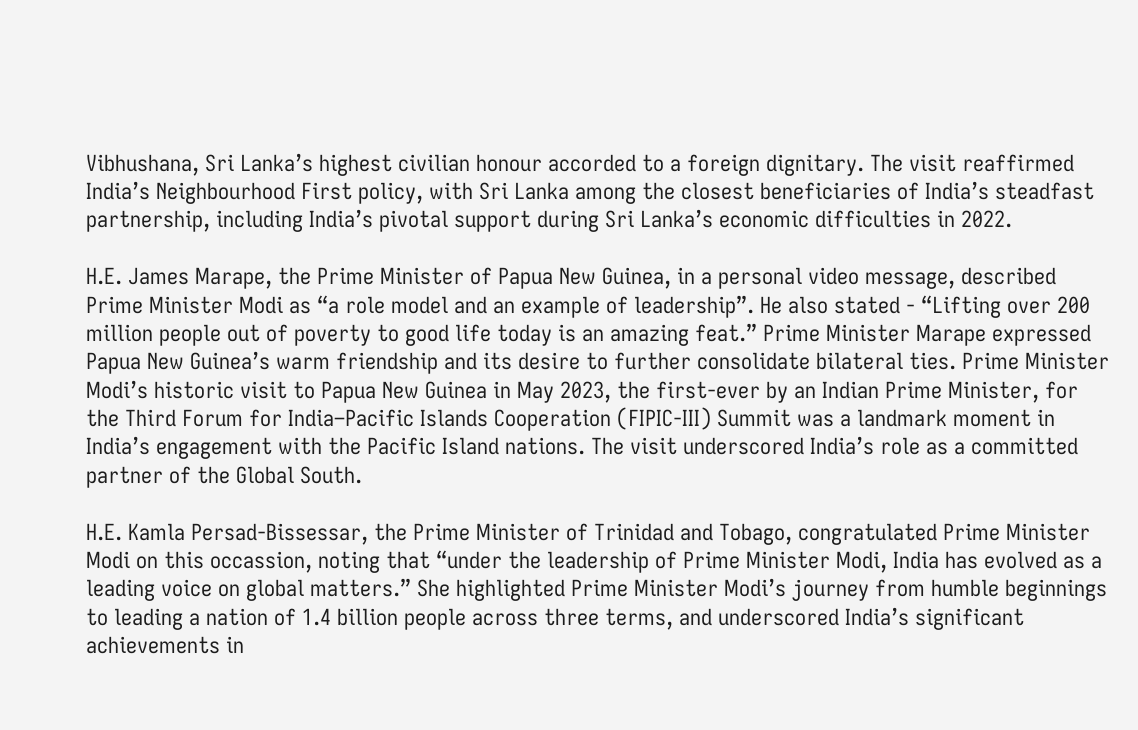Vibhushana, Sri Lanka’s highest civilian honour accorded to a foreign dignitary. The visit reaffirmed India’s Neighbourhood First policy, with Sri Lanka among the closest beneficiaries of India’s steadfast partnership, including India’s pivotal support during Sri Lanka’s economic difficulties in 2022.

H.E. James Marape, the Prime Minister of Papua New Guinea, in a personal video message, described Prime Minister Modi as “a role model and an example of leadership”. He also stated - “Lifting over 200 million people out of poverty to good life today is an amazing feat.” Prime Minister Marape expressed Papua New Guinea’s warm friendship and its desire to further consolidate bilateral ties. Prime Minister Modi’s historic visit to Papua New Guinea in May 2023, the first-ever by an Indian Prime Minister, for the Third Forum for India–Pacific Islands Cooperation (FIPIC-III) Summit was a landmark moment in India’s engagement with the Pacific Island nations. The visit underscored India’s role as a committed partner of the Global South.

H.E. Kamla Persad-Bissessar, the Prime Minister of Trinidad and Tobago, congratulated Prime Minister Modi on this occassion, noting that “under the leadership of Prime Minister Modi, India has evolved as a leading voice on global matters.” She highlighted Prime Minister Modi’s journey from humble beginnings to leading a nation of 1.4 billion people across three terms, and underscored India’s significant achievements in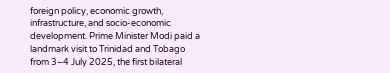foreign policy, economic growth, infrastructure, and socio-economic development. Prime Minister Modi paid a landmark visit to Trinidad and Tobago from 3–4 July 2025, the first bilateral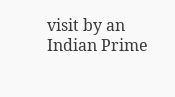visit by an Indian Prime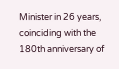Minister in 26 years, coinciding with the 180th anniversary of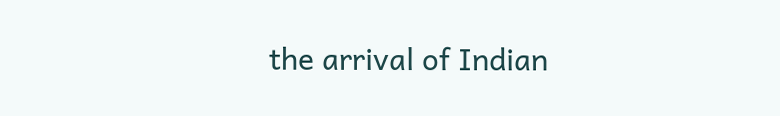the arrival of Indian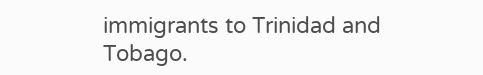immigrants to Trinidad and Tobago.